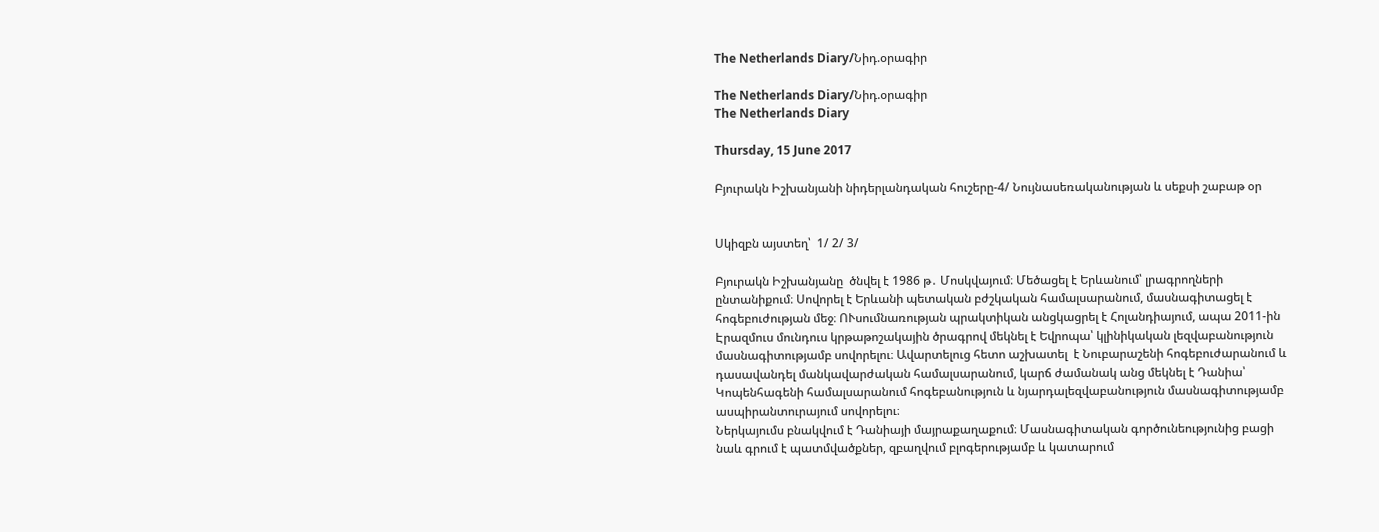The Netherlands Diary/Նիդ.օրագիր

The Netherlands Diary/Նիդ.օրագիր
The Netherlands Diary

Thursday, 15 June 2017

Բյուրակն Իշխանյանի նիդերլանդական հուշերը-4/ Նույնասեռականության և սեքսի շաբաթ օր


Սկիզբն այստեղ՝  1/ 2/ 3/

Բյուրակն Իշխանյանը  ծնվել է 1986 թ․ Մոսկվայում։ Մեծացել է Երևանում՝ լրագրողների ընտանիքում։ Սովորել է Երևանի պետական բժշկական համալսարանում, մասնագիտացել է հոգեբուժության մեջ։ ՈՒսումնառության պրակտիկան անցկացրել է Հոլանդիայում, ապա 2011-ին Էրազմուս մունդուս կրթաթոշակային ծրագրով մեկնել է Եվրոպա՝ կլինիկական լեզվաբանություն մասնագիտությամբ սովորելու։ Ավարտելուց հետո աշխատել  է Նուբարաշենի հոգեբուժարանում և դասավանդել մանկավարժական համալսարանում, կարճ ժամանակ անց մեկնել է Դանիա՝ Կոպենհագենի համալսարանում հոգեբանություն և նյարդալեզվաբանություն մասնագիտությամբ ասպիրանտուրայում սովորելու։
Ներկայումս բնակվում է Դանիայի մայրաքաղաքում։ Մասնագիտական գործունեությունից բացի նաև գրում է պատմվածքներ, զբաղվում բլոգերությամբ և կատարում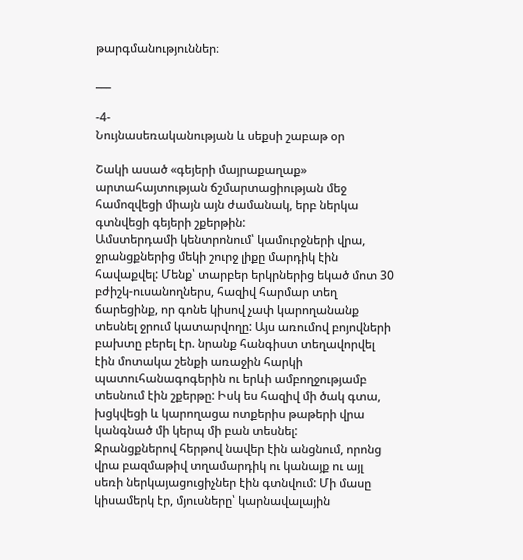թարգմանություններ։

___

-4-
Նույնասեռականության և սեքսի շաբաթ օր

Շակի ասած «գեյերի մայրաքաղաք» արտահայտության ճշմարտացիության մեջ համոզվեցի միայն այն ժամանակ, երբ ներկա գտնվեցի գեյերի շքերթին:
Ամստերդամի կենտրոնում՝ կամուրջների վրա, ջրանցքներից մեկի շուրջ լիքը մարդիկ էին հավաքվել: Մենք՝ տարբեր երկրներից եկած մոտ 30 բժիշկ-ուսանողներս, հազիվ հարմար տեղ ճարեցինք, որ գոնե կիսով չափ կարողանանք տեսնել ջրում կատարվողը: Այս առումով բոյովների բախտը բերել էր. նրանք հանգիստ տեղավորվել էին մոտակա շենքի առաջին հարկի պատուհանագոգերին ու երևի ամբողջությամբ տեսնում էին շքերթը: Իսկ ես հազիվ մի ծակ գտա, խցկվեցի և կարողացա ոտքերիս թաթերի վրա կանգնած մի կերպ մի բան տեսնել:
Ջրանցքներով հերթով նավեր էին անցնում, որոնց վրա բազմաթիվ տղամարդիկ ու կանայք ու այլ սեռի ներկայացուցիչներ էին գտնվում: Մի մասը կիսամերկ էր, մյուսները՝ կարնավալային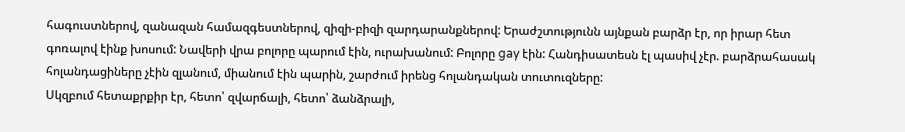հագուստներով, զանազան համազգեստներով, զիզի-բիզի զարդարանքներով: Երաժշտությունն այնքան բարձր էր, որ իրար հետ գոռալով էինք խոսում: Նավերի վրա բոլորը պարում էին, ուրախանում: Բոլորը gay էին: Հանդիսատեսն էլ պասիվ չէր. բարձրահասակ հոլանդացիները չէին զլանում, միանում էին պարին, շարժում իրենց հոլանդական տուտուզները:
Սկզբում հետաքրքիր էր, հետո՝ զվարճալի, հետո՝ ձանձրալի,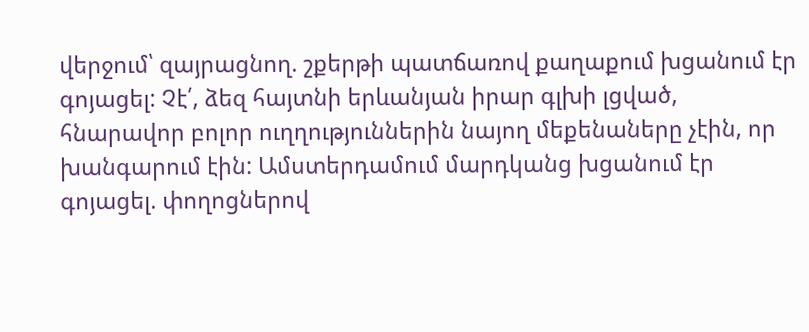վերջում՝ զայրացնող. շքերթի պատճառով քաղաքում խցանում էր գոյացել: Չէ՛, ձեզ հայտնի երևանյան իրար գլխի լցված, հնարավոր բոլոր ուղղություններին նայող մեքենաները չէին, որ խանգարում էին: Ամստերդամում մարդկանց խցանում էր գոյացել. փողոցներով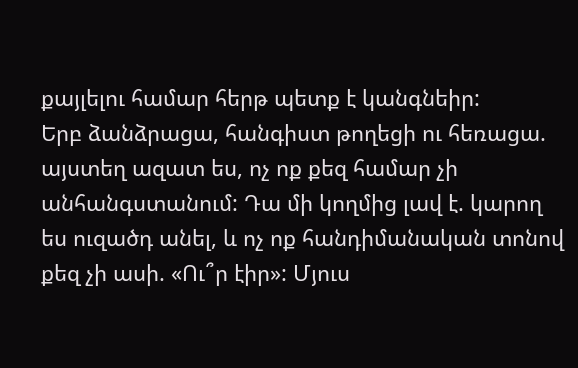քայլելու համար հերթ պետք է կանգնեիր:
Երբ ձանձրացա, հանգիստ թողեցի ու հեռացա. այստեղ ազատ ես, ոչ ոք քեզ համար չի անհանգստանում: Դա մի կողմից լավ է. կարող ես ուզածդ անել, և ոչ ոք հանդիմանական տոնով քեզ չի ասի. «Ու՞ր էիր»: Մյուս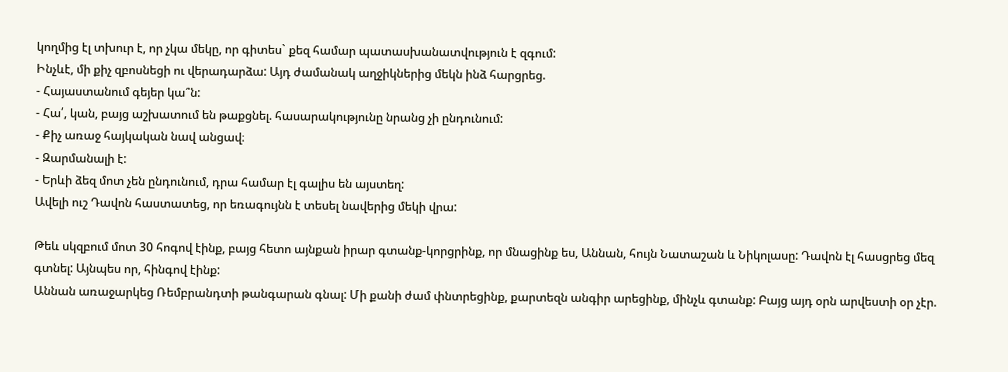կողմից էլ տխուր է, որ չկա մեկը, որ գիտես` քեզ համար պատասխանատվություն է զգում:
Ինչևէ, մի քիչ զբոսնեցի ու վերադարձա: Այդ ժամանակ աղջիկներից մեկն ինձ հարցրեց.
- Հայաստանում գեյեր կա՞ն:
- Հա՛, կան, բայց աշխատում են թաքցնել. հասարակությունը նրանց չի ընդունում:
- Քիչ առաջ հայկական նավ անցավ։
- Զարմանալի է:
- Երևի ձեզ մոտ չեն ընդունում, դրա համար էլ գալիս են այստեղ:
Ավելի ուշ Դավոն հաստատեց, որ եռագույնն է տեսել նավերից մեկի վրա:

Թեև սկզբում մոտ 30 հոգով էինք, բայց հետո այնքան իրար գտանք-կորցրինք, որ մնացինք ես, Աննան, հույն Նատաշան և Նիկոլասը: Դավոն էլ հասցրեց մեզ գտնել: Այնպես որ, հինգով էինք:
Աննան առաջարկեց Ռեմբրանդտի թանգարան գնալ: Մի քանի ժամ փնտրեցինք, քարտեզն անգիր արեցինք, մինչև գտանք: Բայց այդ օրն արվեստի օր չէր.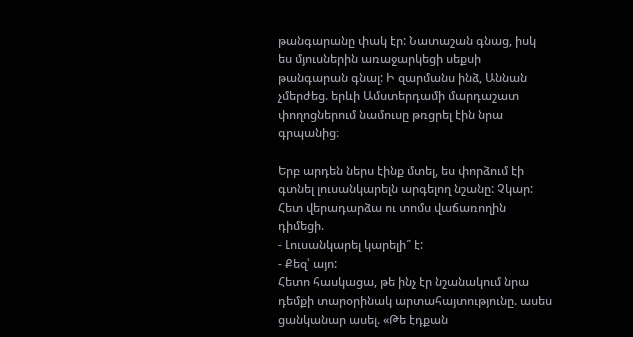թանգարանը փակ էր: Նատաշան գնաց, իսկ ես մյուսներին առաջարկեցի սեքսի թանգարան գնալ: Ի զարմանս ինձ, Աննան չմերժեց. երևի Ամստերդամի մարդաշատ փողոցներում նամուսը թռցրել էին նրա գրպանից։

Երբ արդեն ներս էինք մտել, ես փորձում էի գտնել լուսանկարելն արգելող նշանը: Չկար: Հետ վերադարձա ու տոմս վաճառողին դիմեցի.
- Լուսանկարել կարելի՞ է:
- Քեզ՝ այո:
Հետո հասկացա, թե ինչ էր նշանակում նրա դեմքի տարօրինակ արտահայտությունը. ասես ցանկանար ասել. «Թե էդքան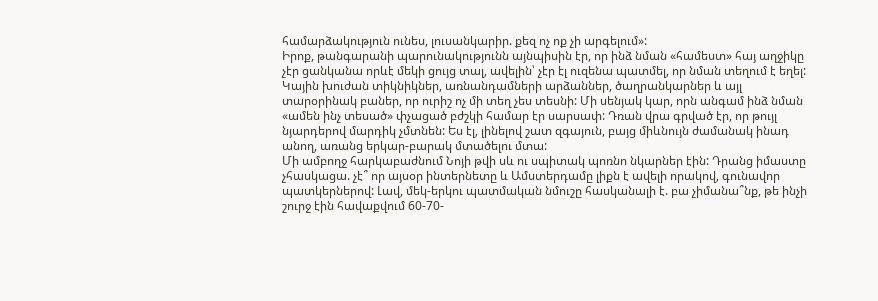համարձակություն ունես, լուսանկարիր. քեզ ոչ ոք չի արգելում»:
Իրոք, թանգարանի պարունակությունն այնպիսին էր, որ ինձ նման «համեստ» հայ աղջիկը չէր ցանկանա որևէ մեկի ցույց տալ, ավելին՝ չէր էլ ուզենա պատմել, որ նման տեղում է եղել:
Կային խուժան տիկնիկներ, առնանդամների արձաններ, ծաղրանկարներ և այլ տարօրինակ բաներ, որ ուրիշ ոչ մի տեղ չես տեսնի: Մի սենյակ կար, որն անգամ ինձ նման «ամեն ինչ տեսած» փչացած բժշկի համար էր սարսափ: Դռան վրա գրված էր, որ թույլ նյարդերով մարդիկ չմտնեն: Ես էլ, լինելով շատ զգայուն, բայց միևնույն ժամանակ ինադ անող, առանց երկար-բարակ մտածելու մտա:
Մի ամբողջ հարկաբաժնում Նոյի թվի սև ու սպիտակ պոռնո նկարներ էին: Դրանց իմաստը չհասկացա. չէ՞ որ այսօր ինտերնետը և Ամստերդամը լիքն է ավելի որակով, գունավոր պատկերներով: Լավ, մեկ-երկու պատմական նմուշը հասկանալի է. բա չիմանա՞նք, թե ինչի շուրջ էին հավաքվում 60-70-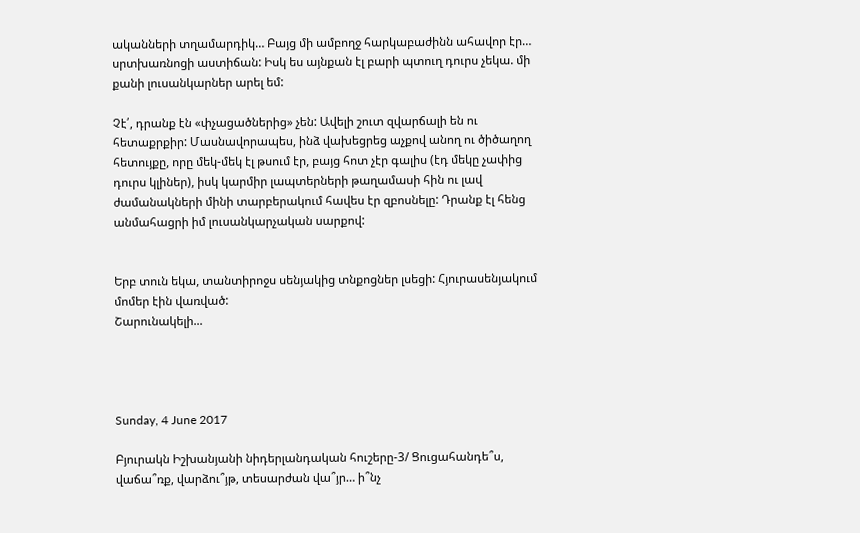ականների տղամարդիկ… Բայց մի ամբողջ հարկաբաժինն ահավոր էր… սրտխառնոցի աստիճան: Իսկ ես այնքան էլ բարի պտուղ դուրս չեկա. մի քանի լուսանկարներ արել եմ:

Չէ՛, դրանք էն «փչացածներից» չեն: Ավելի շուտ զվարճալի են ու հետաքրքիր: Մասնավորապես, ինձ վախեցրեց աչքով անող ու ծիծաղող հետույքը, որը մեկ-մեկ էլ թսում էր, բայց հոտ չէր գալիս (էդ մեկը չափից դուրս կլիներ), իսկ կարմիր լապտերների թաղամասի հին ու լավ ժամանակների մինի տարբերակում հավես էր զբոսնելը: Դրանք էլ հենց անմահացրի իմ լուսանկարչական սարքով:


Երբ տուն եկա, տանտիրոջս սենյակից տնքոցներ լսեցի: Հյուրասենյակում մոմեր էին վառված:
Շարունակելի...




Sunday, 4 June 2017

Բյուրակն Իշխանյանի նիդերլանդական հուշերը-3/ Ցուցահանդե՞ս, վաճա՞ռք, վարձու՞յթ, տեսարժան վա՞յր… ի՞նչ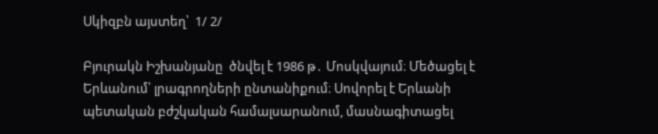Սկիզբն այստեղ՝  1/ 2/

Բյուրակն Իշխանյանը  ծնվել է 1986 թ․ Մոսկվայում։ Մեծացել է Երևանում՝ լրագրողների ընտանիքում։ Սովորել է Երևանի պետական բժշկական համալսարանում, մասնագիտացել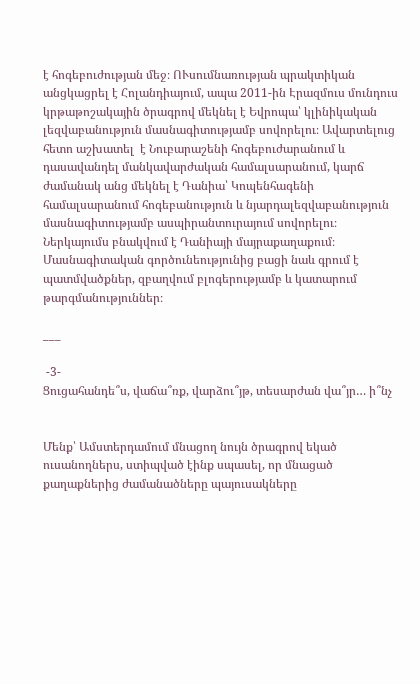է հոգեբուժության մեջ։ ՈՒսումնառության պրակտիկան անցկացրել է Հոլանդիայում, ապա 2011-ին Էրազմուս մունդուս կրթաթոշակային ծրագրով մեկնել է Եվրոպա՝ կլինիկական լեզվաբանություն մասնագիտությամբ սովորելու։ Ավարտելուց հետո աշխատել  է Նուբարաշենի հոգեբուժարանում և դասավանդել մանկավարժական համալսարանում, կարճ ժամանակ անց մեկնել է Դանիա՝ Կոպենհագենի համալսարանում հոգեբանություն և նյարդալեզվաբանություն մասնագիտությամբ ասպիրանտուրայում սովորելու։
Ներկայումս բնակվում է Դանիայի մայրաքաղաքում։ Մասնագիտական գործունեությունից բացի նաև գրում է պատմվածքներ, զբաղվում բլոգերությամբ և կատարում թարգմանություններ։

___

 -3-
Ցուցահանդե՞ս, վաճա՞ռք, վարձու՞յթ, տեսարժան վա՞յր… ի՞նչ


Մենք՝ Ամստերդամում մնացող նույն ծրագրով եկած ուսանողներս, ստիպված էինք սպասել, որ մնացած քաղաքներից ժամանածները պայուսակները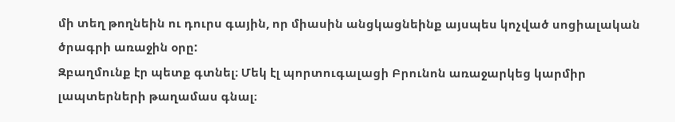մի տեղ թողնեին ու դուրս գային, որ միասին անցկացնեինք այսպես կոչված սոցիալական ծրագրի առաջին օրը:
Զբաղմունք էր պետք գտնել։ Մեկ էլ պորտուգալացի Բրունոն առաջարկեց կարմիր լապտերների թաղամաս գնալ։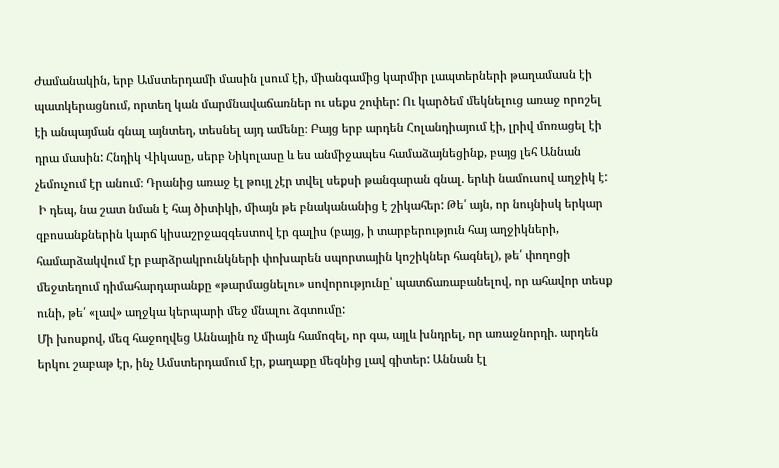Ժամանակին, երբ Ամստերդամի մասին լսում էի, միանգամից կարմիր լապտերների թաղամասն էի պատկերացնում, որտեղ կան մարմնավաճառներ ու սեքս շոփեր: Ու կարծեմ մեկնելուց առաջ որոշել էի անպայման գնալ այնտեղ, տեսնել այդ ամենը։ Բայց երբ արդեն Հոլանդիայում էի, լրիվ մոռացել էի դրա մասին: Հնդիկ Վիկասը, սերբ Նիկոլասը և ես անմիջապես համաձայնեցինք, բայց լեհ Աննան չեմուչում էր անում։ Դրանից առաջ էլ թույլ չէր տվել սեքսի թանգարան գնալ. երևի նամուսով աղջիկ է:
 Ի դեպ, նա շատ նման է հայ ծիտիկի, միայն թե բնականանից է շիկահեր: Թե՛ այն, որ նույնիսկ երկար զբոսանքներին կարճ կիսաշրջազգեստով էր գալիս (բայց, ի տարբերություն հայ աղջիկների, համարձակվում էր բարձրակրունկների փոխարեն սպորտային կոշիկներ հագնել), թե՛ փողոցի մեջտեղում դիմահարդարանքը «թարմացնելու» սովորությունը՝ պատճառաբանելով, որ ահավոր տեսք ունի, թե՛ «լավ» աղջկա կերպարի մեջ մնալու ձգտումը:
Մի խոսքով, մեզ հաջողվեց Աննային ոչ միայն համոզել, որ գա, այլև խնդրել, որ առաջնորդի. արդեն երկու շաբաթ էր, ինչ Ամստերդամում էր, քաղաքը մեզնից լավ գիտեր: Աննան էլ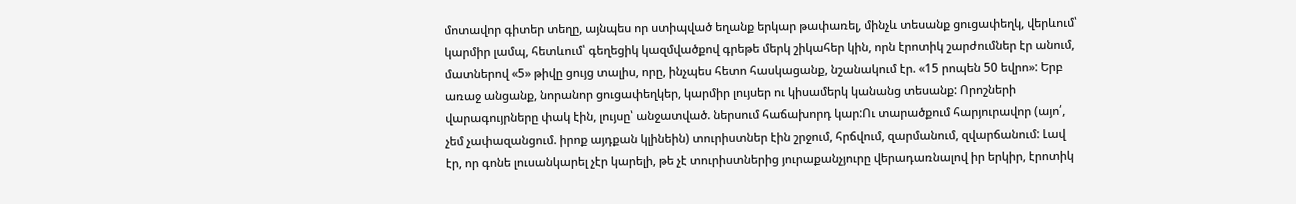մոտավոր գիտեր տեղը, այնպես որ ստիպված եղանք երկար թափառել, մինչև տեսանք ցուցափեղկ, վերևում՝ կարմիր լամպ, հետևում՝ գեղեցիկ կազմվածքով գրեթե մերկ շիկահեր կին, որն էրոտիկ շարժումներ էր անում, մատներով «5» թիվը ցույց տալիս, որը, ինչպես հետո հասկացանք, նշանակում էր. «15 րոպեն 50 եվրո»: Երբ առաջ անցանք, նորանոր ցուցափեղկեր, կարմիր լույսեր ու կիսամերկ կանանց տեսանք: Որոշների վարագույրները փակ էին, լույսը՝ անջատված. ներսում հաճախորդ կար:Ու տարածքում հարյուրավոր (այո՛, չեմ չափազանցում. իրոք այդքան կլինեին) տուրիստներ էին շրջում, հրճվում, զարմանում, զվարճանում: Լավ էր, որ գոնե լուսանկարել չէր կարելի, թե չէ տուրիստներից յուրաքանչյուրը վերադառնալով իր երկիր, էրոտիկ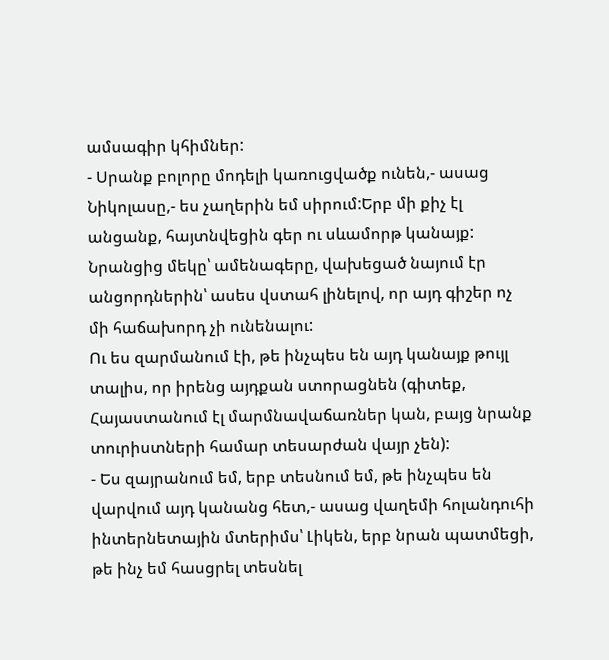ամսագիր կհիմներ:
- Սրանք բոլորը մոդելի կառուցվածք ունեն,- ասաց Նիկոլասը,- ես չաղերին եմ սիրում:Երբ մի քիչ էլ անցանք, հայտնվեցին գեր ու սևամորթ կանայք: Նրանցից մեկը՝ ամենագերը, վախեցած նայում էր անցորդներին՝ ասես վստահ լինելով, որ այդ գիշեր ոչ մի հաճախորդ չի ունենալու:
Ու ես զարմանում էի, թե ինչպես են այդ կանայք թույլ տալիս, որ իրենց այդքան ստորացնեն (գիտեք, Հայաստանում էլ մարմնավաճառներ կան, բայց նրանք տուրիստների համար տեսարժան վայր չեն):
- Ես զայրանում եմ, երբ տեսնում եմ, թե ինչպես են վարվում այդ կանանց հետ,- ասաց վաղեմի հոլանդուհի ինտերնետային մտերիմս՝ Լիկեն, երբ նրան պատմեցի, թե ինչ եմ հասցրել տեսնել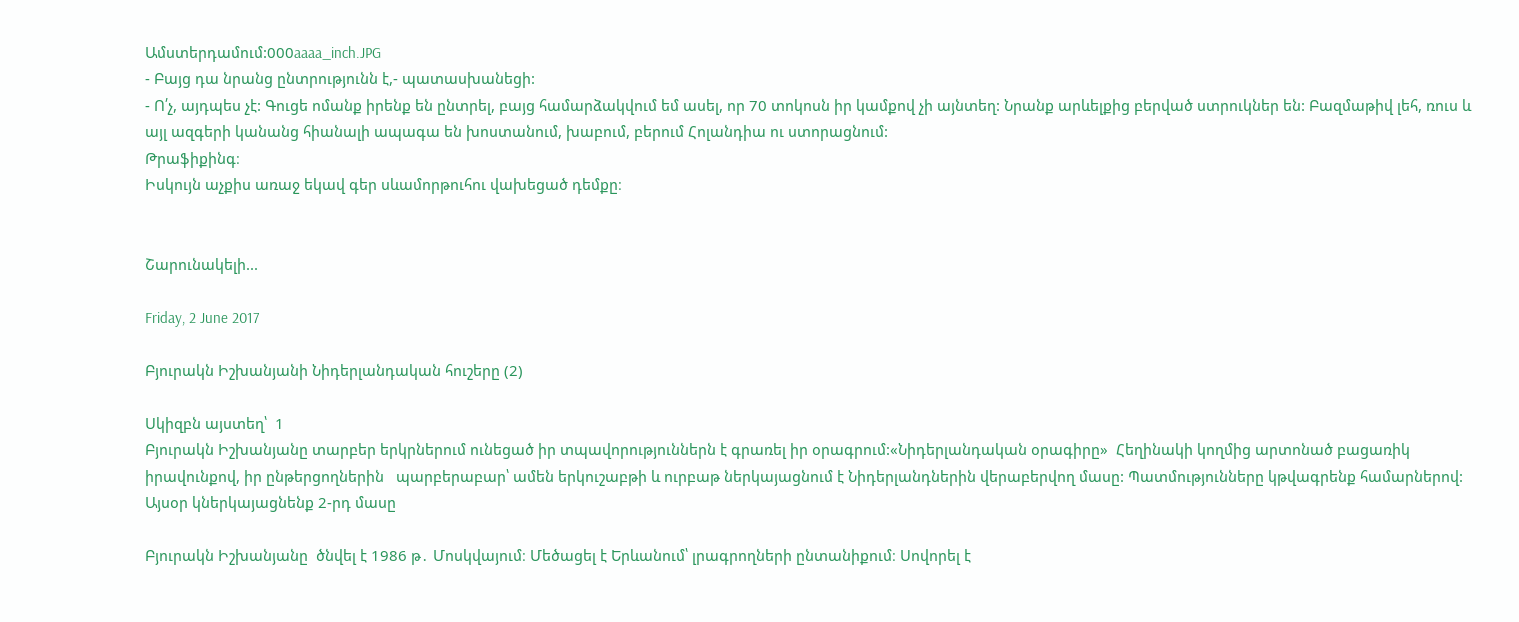Ամստերդամում:000aaaa_inch.JPG
- Բայց դա նրանց ընտրությունն է,- պատասխանեցի:
- Ո՛չ, այդպես չէ: Գուցե ոմանք իրենք են ընտրել, բայց համարձակվում եմ ասել, որ 70 տոկոսն իր կամքով չի այնտեղ: Նրանք արևելքից բերված ստրուկներ են: Բազմաթիվ լեհ, ռուս և այլ ազգերի կանանց հիանալի ապագա են խոստանում, խաբում, բերում Հոլանդիա ու ստորացնում:
Թրաֆիքինգ։
Իսկույն աչքիս առաջ եկավ գեր սևամորթուհու վախեցած դեմքը։


Շարունակելի...

Friday, 2 June 2017

Բյուրակն Իշխանյանի Նիդերլանդական հուշերը (2)

Սկիզբն այստեղ՝  1
Բյուրակն Իշխանյանը տարբեր երկրներում ունեցած իր տպավորություններն է գրառել իր օրագրում:«Նիդերլանդական օրագիրը»  Հեղինակի կողմից արտոնած բացառիկ իրավունքով, իր ընթերցողներին   պարբերաբար՝ ամեն երկուշաբթի և ուրբաթ ներկայացնում է Նիդերլանդներին վերաբերվող մասը: Պատմությունները կթվագրենք համարներով: Այսօր կներկայացնենք 2-րդ մասը

Բյուրակն Իշխանյանը  ծնվել է 1986 թ․ Մոսկվայում։ Մեծացել է Երևանում՝ լրագրողների ընտանիքում։ Սովորել է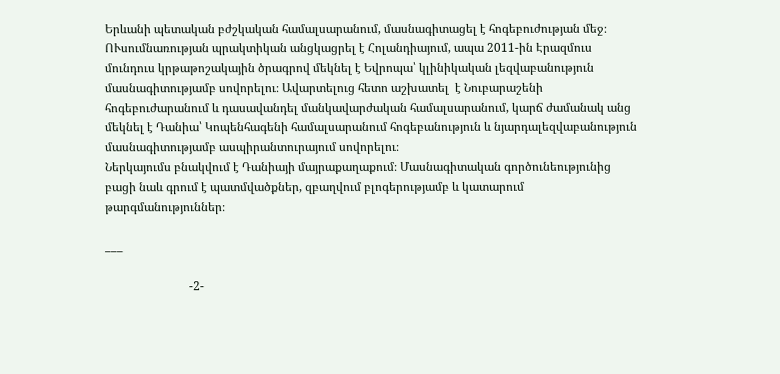Երևանի պետական բժշկական համալսարանում, մասնագիտացել է հոգեբուժության մեջ։ ՈՒսումնառության պրակտիկան անցկացրել է Հոլանդիայում, ապա 2011-ին Էրազմուս մունդուս կրթաթոշակային ծրագրով մեկնել է Եվրոպա՝ կլինիկական լեզվաբանություն մասնագիտությամբ սովորելու։ Ավարտելուց հետո աշխատել  է Նուբարաշենի հոգեբուժարանում և դասավանդել մանկավարժական համալսարանում, կարճ ժամանակ անց մեկնել է Դանիա՝ Կոպենհագենի համալսարանում հոգեբանություն և նյարդալեզվաբանություն մասնագիտությամբ ասպիրանտուրայում սովորելու։
Ներկայումս բնակվում է Դանիայի մայրաքաղաքում։ Մասնագիտական գործունեությունից բացի նաև գրում է պատմվածքներ, զբաղվում բլոգերությամբ և կատարում թարգմանություններ։

___

                            -2-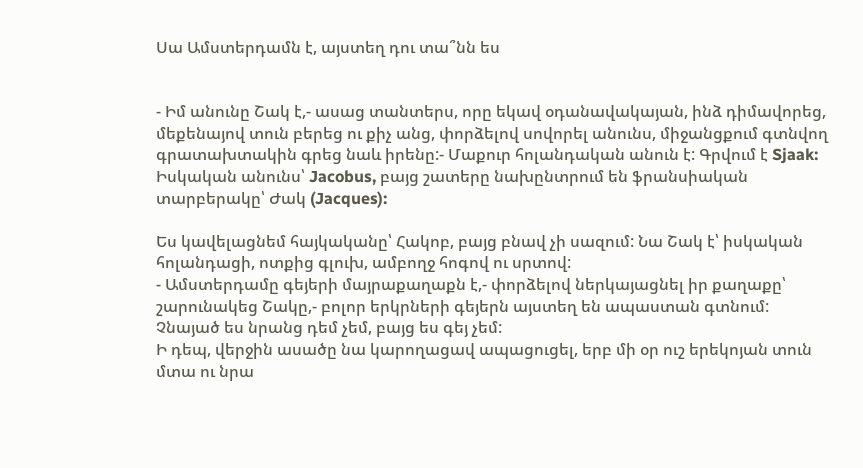Սա Ամստերդամն է, այստեղ դու տա՞նն ես


- Իմ անունը Շակ է,- ասաց տանտերս, որը եկավ օդանավակայան, ինձ դիմավորեց, մեքենայով տուն բերեց ու քիչ անց, փորձելով սովորել անունս, միջանցքում գտնվող գրատախտակին գրեց նաև իրենը:- Մաքուր հոլանդական անուն է: Գրվում է Sjaak: Իսկական անունս՝ Jacobus, բայց շատերը նախընտրում են ֆրանսիական տարբերակը՝ Ժակ (Jacques):

Ես կավելացնեմ հայկականը՝ Հակոբ, բայց բնավ չի սազում: Նա Շակ է՝ իսկական հոլանդացի, ոտքից գլուխ, ամբողջ հոգով ու սրտով:
- Ամստերդամը գեյերի մայրաքաղաքն է,- փորձելով ներկայացնել իր քաղաքը՝ շարունակեց Շակը,- բոլոր երկրների գեյերն այստեղ են ապաստան գտնում: Չնայած ես նրանց դեմ չեմ, բայց ես գեյ չեմ:
Ի դեպ, վերջին ասածը նա կարողացավ ապացուցել, երբ մի օր ուշ երեկոյան տուն մտա ու նրա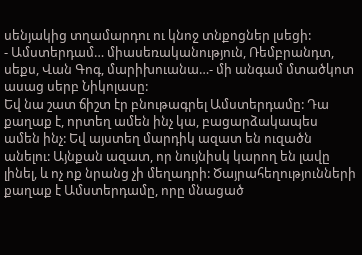սենյակից տղամարդու ու կնոջ տնքոցներ լսեցի:
- Ամստերդամ… միասեռականություն, Ռեմբրանդտ, սեքս, Վան Գոգ, մարիխուանա…- մի անգամ մտածկոտ ասաց սերբ Նիկոլասը:
Եվ նա շատ ճիշտ էր բնութագրել Ամստերդամը: Դա քաղաք է, որտեղ ամեն ինչ կա, բացարձակապես ամեն ինչ: Եվ այստեղ մարդիկ ազատ են ուզածն անելու: Այնքան ազատ, որ նույնիսկ կարող են լավը լինել, և ոչ ոք նրանց չի մեղադրի: Ծայրահեղությունների քաղաք է Ամստերդամը, որը մնացած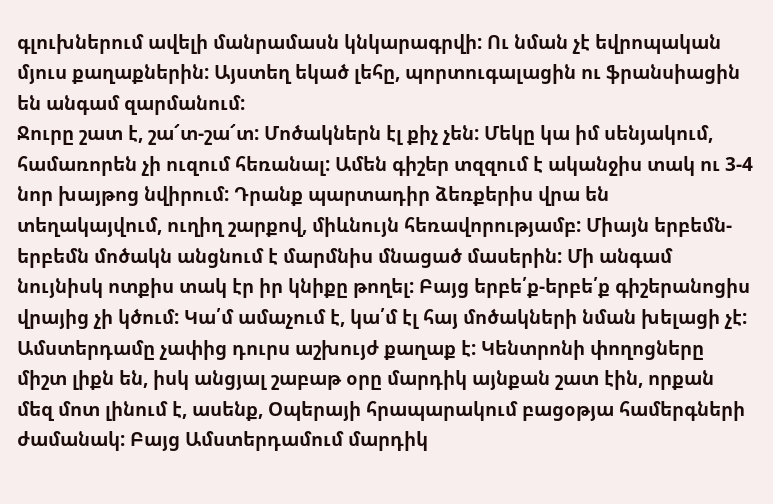գլուխներում ավելի մանրամասն կնկարագրվի: Ու նման չէ եվրոպական մյուս քաղաքներին: Այստեղ եկած լեհը, պորտուգալացին ու ֆրանսիացին են անգամ զարմանում:
Ջուրը շատ է, շա՜տ-շա՜տ: Մոծակներն էլ քիչ չեն: Մեկը կա իմ սենյակում, համառորեն չի ուզում հեռանալ: Ամեն գիշեր տզզում է ականջիս տակ ու 3-4 նոր խայթոց նվիրում: Դրանք պարտադիր ձեռքերիս վրա են տեղակայվում, ուղիղ շարքով, միևնույն հեռավորությամբ: Միայն երբեմն-երբեմն մոծակն անցնում է մարմնիս մնացած մասերին: Մի անգամ նույնիսկ ոտքիս տակ էր իր կնիքը թողել: Բայց երբե՛ք-երբե՛ք գիշերանոցիս վրայից չի կծում: Կա՛մ ամաչում է, կա՛մ էլ հայ մոծակների նման խելացի չէ:
Ամստերդամը չափից դուրս աշխույժ քաղաք է: Կենտրոնի փողոցները միշտ լիքն են, իսկ անցյալ շաբաթ օրը մարդիկ այնքան շատ էին, որքան մեզ մոտ լինում է, ասենք, Օպերայի հրապարակում բացօթյա համերգների ժամանակ: Բայց Ամստերդամում մարդիկ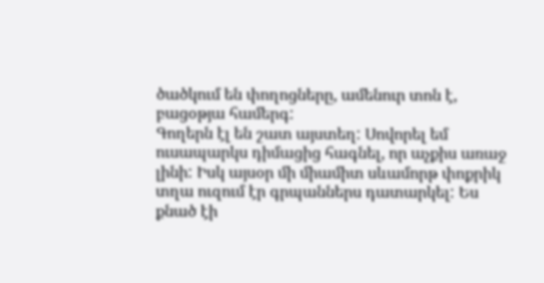ծածկում են փողոցները, ամենուր տոն է, բացօթյա համերգ:
Գողերն էլ են շատ այստեղ: Սովորել եմ ուսապարկս դիմացից հագնել, որ աչքիս առաջ լինի: Իսկ այսօր մի միամիտ սևամորթ փոքրիկ տղա ուզում էր գրպաններս դատարկել: Ես քնած էի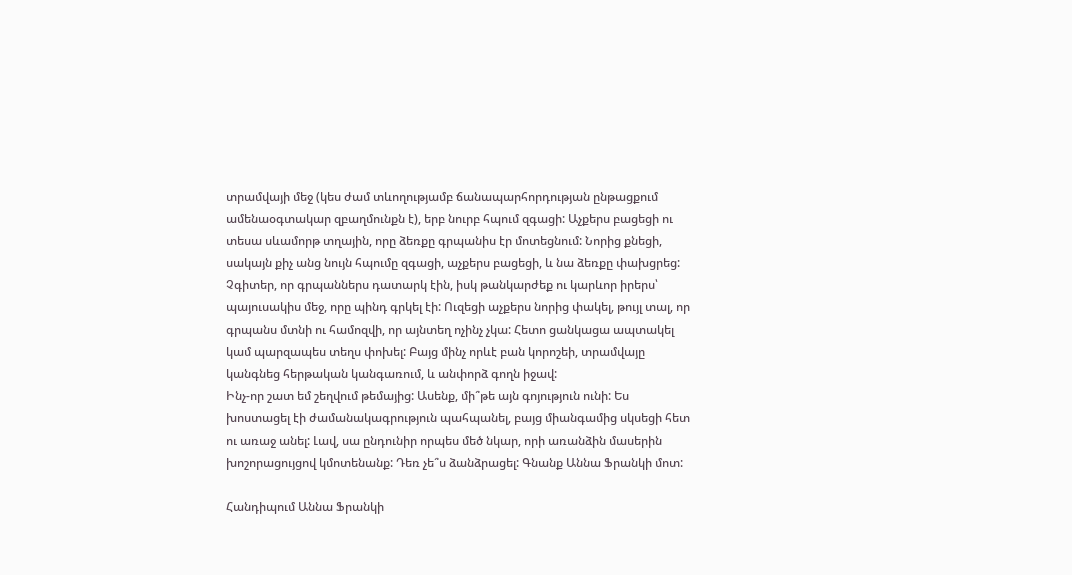տրամվայի մեջ (կես ժամ տևողությամբ ճանապարհորդության ընթացքում ամենաօգտակար զբաղմունքն է), երբ նուրբ հպում զգացի: Աչքերս բացեցի ու տեսա սևամորթ տղային, որը ձեռքը գրպանիս էր մոտեցնում: Նորից քնեցի, սակայն քիչ անց նույն հպումը զգացի, աչքերս բացեցի, և նա ձեռքը փախցրեց: Չգիտեր, որ գրպաններս դատարկ էին, իսկ թանկարժեք ու կարևոր իրերս՝ պայուսակիս մեջ, որը պինդ գրկել էի: Ուզեցի աչքերս նորից փակել, թույլ տալ, որ գրպանս մտնի ու համոզվի, որ այնտեղ ոչինչ չկա: Հետո ցանկացա ապտակել կամ պարզապես տեղս փոխել: Բայց մինչ որևէ բան կորոշեի, տրամվայը կանգնեց հերթական կանգառում, և անփորձ գողն իջավ:
Ինչ-որ շատ եմ շեղվում թեմայից: Ասենք, մի՞թե այն գոյություն ունի: Ես խոստացել էի ժամանակագրություն պահպանել, բայց միանգամից սկսեցի հետ ու առաջ անել: Լավ, սա ընդունիր որպես մեծ նկար, որի առանձին մասերին խոշորացույցով կմոտենանք: Դեռ չե՞ս ձանձրացել: Գնանք Աննա Ֆրանկի մոտ:

Հանդիպում Աննա Ֆրանկի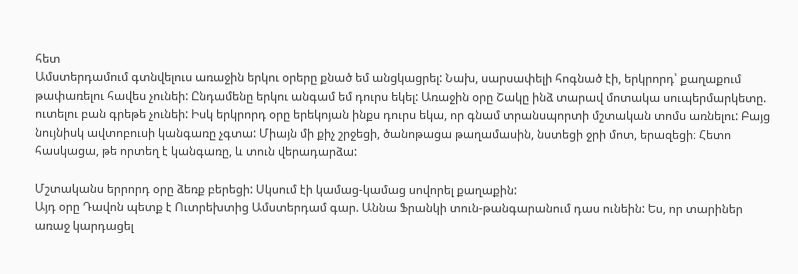հետ
Ամստերդամում գտնվելուս առաջին երկու օրերը քնած եմ անցկացրել: Նախ, սարսափելի հոգնած էի, երկրորդ՝ քաղաքում թափառելու հավես չունեի: Ընդամենը երկու անգամ եմ դուրս եկել: Առաջին օրը Շակը ինձ տարավ մոտակա սուպերմարկետը. ուտելու բան գրեթե չունեի: Իսկ երկրորդ օրը երեկոյան ինքս դուրս եկա, որ գնամ տրանսպորտի մշտական տոմս առնելու: Բայց նույնիսկ ավտոբուսի կանգառը չգտա: Միայն մի քիչ շրջեցի, ծանոթացա թաղամասին, նստեցի ջրի մոտ, երազեցի։ Հետո հասկացա, թե որտեղ է կանգառը, և տուն վերադարձա:

Մշտականս երրորդ օրը ձեռք բերեցի: Սկսում էի կամաց-կամաց սովորել քաղաքին:
Այդ օրը Դավոն պետք է Ուտրեխտից Ամստերդամ գար. Աննա Ֆրանկի տուն-թանգարանում դաս ունեին: Ես, որ տարիներ առաջ կարդացել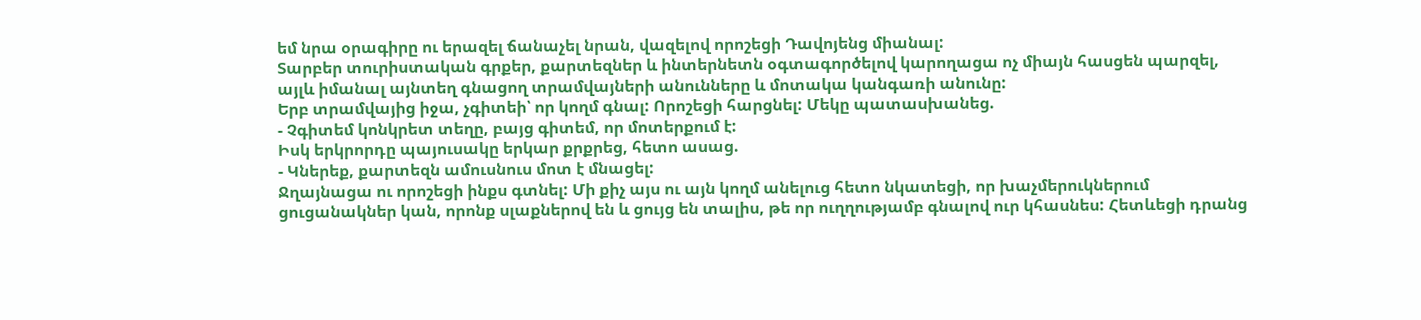եմ նրա օրագիրը ու երազել ճանաչել նրան, վազելով որոշեցի Դավոյենց միանալ:
Տարբեր տուրիստական գրքեր, քարտեզներ և ինտերնետն օգտագործելով կարողացա ոչ միայն հասցեն պարզել, այլև իմանալ այնտեղ գնացող տրամվայների անունները և մոտակա կանգառի անունը:
Երբ տրամվայից իջա, չգիտեի՝ որ կողմ գնալ: Որոշեցի հարցնել: Մեկը պատասխանեց.
- Չգիտեմ կոնկրետ տեղը, բայց գիտեմ, որ մոտերքում է:
Իսկ երկրորդը պայուսակը երկար քրքրեց, հետո ասաց.
- Կներեք, քարտեզն ամուսնուս մոտ է մնացել:
Ջղայնացա ու որոշեցի ինքս գտնել: Մի քիչ այս ու այն կողմ անելուց հետո նկատեցի, որ խաչմերուկներում ցուցանակներ կան, որոնք սլաքներով են և ցույց են տալիս, թե որ ուղղությամբ գնալով ուր կհասնես: Հետևեցի դրանց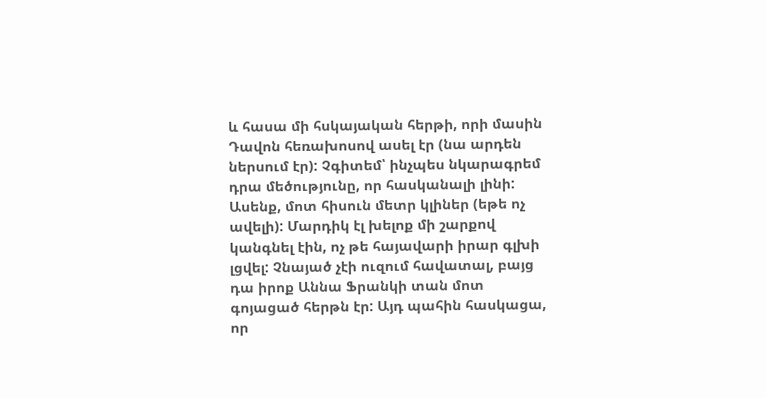և հասա մի հսկայական հերթի, որի մասին Դավոն հեռախոսով ասել էր (նա արդեն ներսում էր): Չգիտեմ՝ ինչպես նկարագրեմ դրա մեծությունը, որ հասկանալի լինի: Ասենք, մոտ հիսուն մետր կլիներ (եթե ոչ ավելի): Մարդիկ էլ խելոք մի շարքով կանգնել էին, ոչ թե հայավարի իրար գլխի լցվել: Չնայած չէի ուզում հավատալ, բայց դա իրոք Աննա Ֆրանկի տան մոտ գոյացած հերթն էր: Այդ պահին հասկացա, որ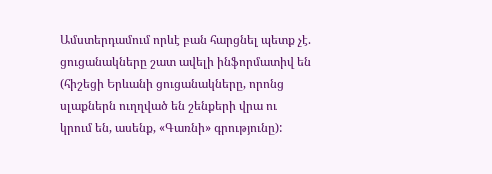Ամստերդամում որևէ բան հարցնել պետք չէ. ցուցանակները շատ ավելի ինֆորմատիվ են (հիշեցի Երևանի ցուցանակները, որոնց սլաքներն ուղղված են շենքերի վրա ու կրում են, ասենք, «Գառնի» գրությունը):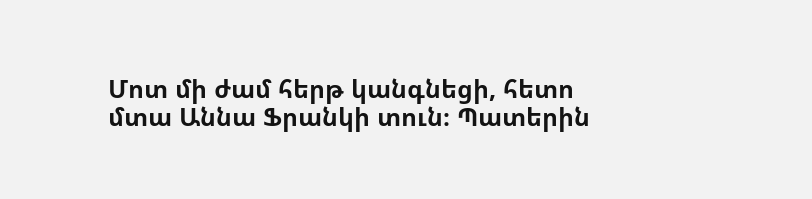Մոտ մի ժամ հերթ կանգնեցի, հետո մտա Աննա Ֆրանկի տուն։ Պատերին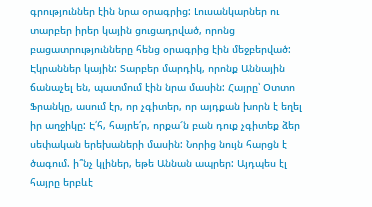գրություններ էին նրա օրագրից: Լուսանկարներ ու տարբեր իրեր կային ցուցադրված, որոնց բացատրությունները հենց օրագրից էին մեջբերված: Էկրաններ կային: Տարբեր մարդիկ, որոնք Աննային ճանաչել են, պատմում էին նրա մասին: Հայրը՝ Օտտո Ֆրանկը, ասում էր, որ չգիտեր, որ այդքան խորն է եղել իր աղջիկը: Է՛հ, հայրե՛ր, որքա՜ն բան դուք չգիտեք ձեր սեփական երեխաների մասին: Նորից նույն հարցն է ծագում. ի՞նչ կլիներ, եթե Աննան ապրեր: Այդպես էլ հայրը երբևէ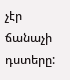չէր ճանաչի դստերը: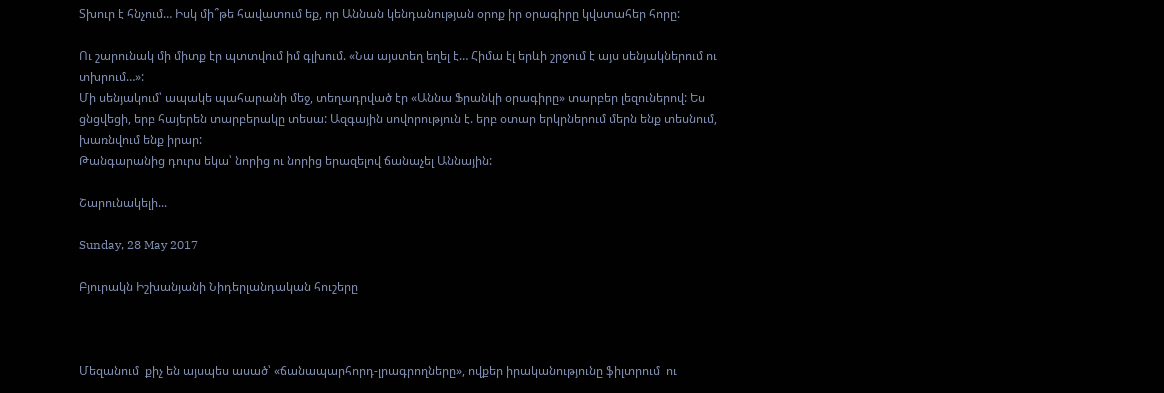Տխուր է հնչում… Իսկ մի՞թե հավատում եք, որ Աննան կենդանության օրոք իր օրագիրը կվստահեր հորը:

Ու շարունակ մի միտք էր պտտվում իմ գլխում. «Նա այստեղ եղել է… Հիմա էլ երևի շրջում է այս սենյակներում ու տխրում…»:
Մի սենյակում՝ ապակե պահարանի մեջ, տեղադրված էր «Աննա Ֆրանկի օրագիրը» տարբեր լեզուներով: Ես ցնցվեցի, երբ հայերեն տարբերակը տեսա: Ազգային սովորություն է. երբ օտար երկրներում մերն ենք տեսնում, խառնվում ենք իրար:
Թանգարանից դուրս եկա՝ նորից ու նորից երազելով ճանաչել Աննային:

Շարունակելի...

Sunday, 28 May 2017

Բյուրակն Իշխանյանի Նիդերլանդական հուշերը



Մեզանում  քիչ են այսպես ասած՝ «ճանապարհորդ-լրագրողները», ովքեր իրականությունը ֆիլտրում  ու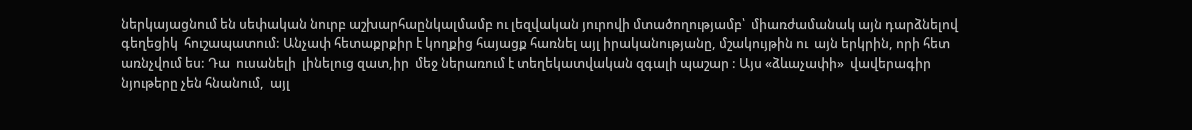ներկայացնում են սեփական նուրբ աշխարհաընկալմամբ ու լեզվական յուրովի մտածողությամբ՝  միառժամանակ այն դարձնելով գեղեցիկ  հուշապատում: Անչափ հետաքրքիր է կողքից հայացք հառնել այլ իրականությանը, մշակույթին ու  այն երկրին, որի հետ առնչվում ես: Դա  ուսանելի  լինելուց զատ,իր  մեջ ներառում է տեղեկատվական զգալի պաշար : Այս «ձևաչափի»  վավերագիր նյութերը չեն հնանում,  այլ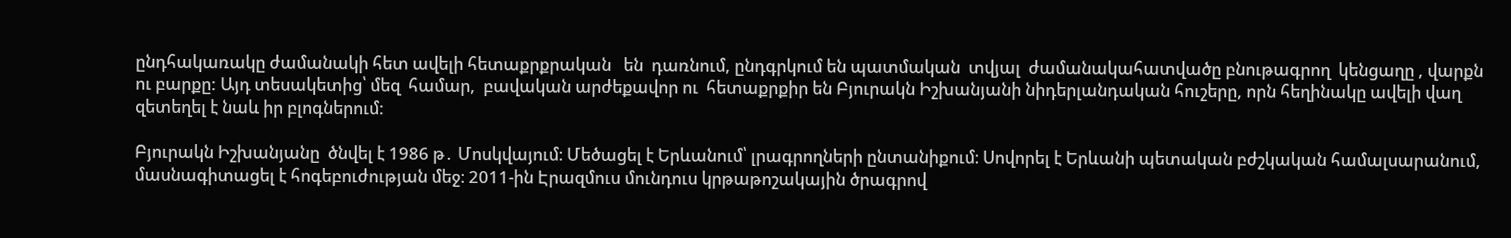ընդհակառակը ժամանակի հետ ավելի հետաքրքրական   են  դառնում, ընդգրկում են պատմական  տվյալ  ժամանակահատվածը բնութագրող  կենցաղը , վարքն ու բարքը: Այդ տեսակետից՝ մեզ  համար,  բավական արժեքավոր ու  հետաքրքիր են Բյուրակն Իշխանյանի նիդերլանդական հուշերը, որն հեղինակը ավելի վաղ զետեղել է նաև իր բլոգներում:

Բյուրակն Իշխանյանը  ծնվել է 1986 թ․ Մոսկվայում։ Մեծացել է Երևանում՝ լրագրողների ընտանիքում։ Սովորել է Երևանի պետական բժշկական համալսարանում, մասնագիտացել է հոգեբուժության մեջ։ 2011-ին Էրազմուս մունդուս կրթաթոշակային ծրագրով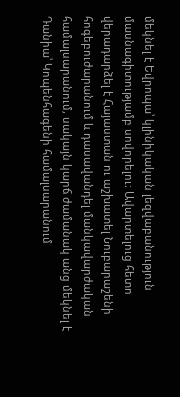մեկնել է Եվրոպա՝ կլինիկական լեզվաբանություն մասնագիտությամբ սովորելու։ Ավարտելուց հետո վերադարձել է Հայաստան ու աշխատել Նուբարաշենի հոգեբուժարանում և դասավանդել մանկավարժական համալսարանում, սակայն կարճ ժամանակ անց մեկնել է Դանիա՝ Կոպենհագենի համալսարանում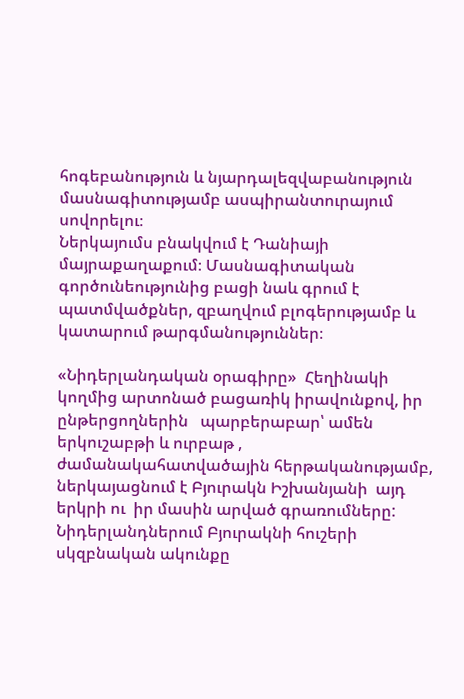հոգեբանություն և նյարդալեզվաբանություն մասնագիտությամբ ասպիրանտուրայում սովորելու։
Ներկայումս բնակվում է Դանիայի մայրաքաղաքում։ Մասնագիտական գործունեությունից բացի նաև գրում է պատմվածքներ, զբաղվում բլոգերությամբ և կատարում թարգմանություններ։

«Նիդերլանդական օրագիրը»  Հեղինակի կողմից արտոնած բացառիկ իրավունքով, իր ընթերցողներին   պարբերաբար՝ ամեն երկուշաբթի և ուրբաթ ,  ժամանակահատվածային հերթականությամբ, ներկայացնում է Բյուրակն Իշխանյանի  այդ երկրի ու  իր մասին արված գրառումները:
Նիդերլանդներում Բյուրակնի հուշերի սկզբնական ակունքը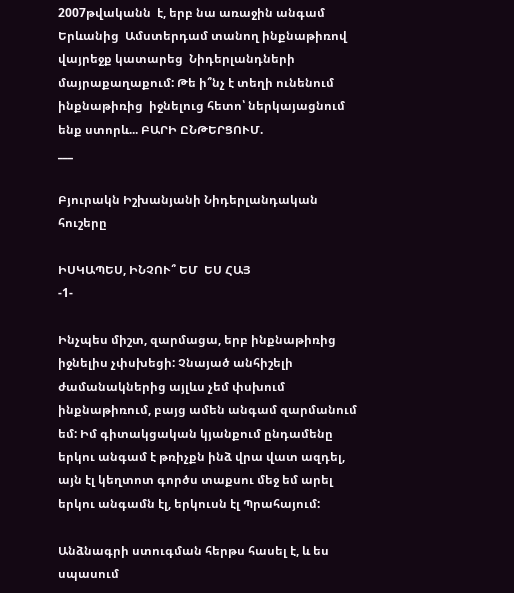2007թվականն  է, երբ նա առաջին անգամ Երևանից  Ամստերդամ տանող ինքնաթիռով վայրեջք կատարեց  Նիդերլանդների մայրաքաղաքում: Թե ի՞նչ է տեղի ունենում ինքնաթիռից  իջնելուց հետո՝ ներկայացնում ենք ստորև... ԲԱՐԻ ԸՆԹԵՐՑՈՒՄ.
___

Բյուրակն Իշխանյանի Նիդերլանդական հուշերը

ԻՍԿԱՊԵՍ, ԻՆՉՈՒ՞ ԵՄ  ԵՍ ՀԱՅ
-1-

Ինչպես միշտ, զարմացա, երբ ինքնաթիռից իջնելիս չփսխեցի: Չնայած անհիշելի ժամանակներից այլևս չեմ փսխում ինքնաթիռում, բայց ամեն անգամ զարմանում եմ: Իմ գիտակցական կյանքում ընդամենը երկու անգամ է թռիչքն ինձ վրա վատ ազդել, այն էլ կեղտոտ գործս տաքսու մեջ եմ արել երկու անգամն էլ, երկուսն էլ Պրահայում:

Անձնագրի ստուգման հերթս հասել է, և ես սպասում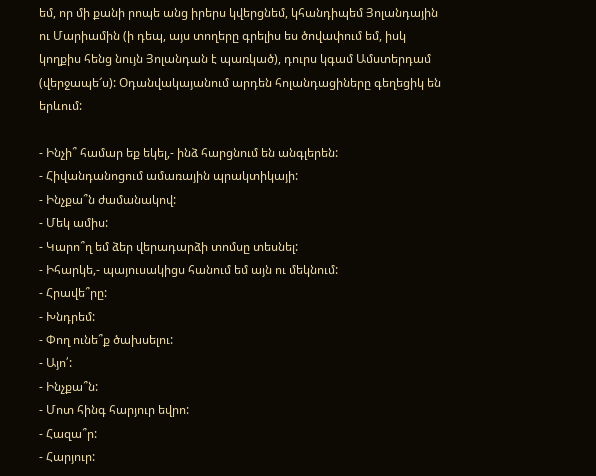եմ, որ մի քանի րոպե անց իրերս կվերցնեմ, կհանդիպեմ Յոլանդային ու Մարիամին (ի դեպ, այս տողերը գրելիս ես ծովափում եմ, իսկ կողքիս հենց նույն Յոլանդան է պառկած), դուրս կգամ Ամստերդամ (վերջապե՜ս): Օդանվակայանում արդեն հոլանդացիները գեղեցիկ են երևում:

- Ինչի՞ համար եք եկել,- ինձ հարցնում են անգլերեն:
- Հիվանդանոցում ամառային պրակտիկայի:
- Ինչքա՞ն ժամանակով:
- Մեկ ամիս:
- Կարո՞ղ եմ ձեր վերադարձի տոմսը տեսնել:
- Իհարկե,- պայուսակիցս հանում եմ այն ու մեկնում:
- Հրավե՞րը:
- Խնդրեմ:
- Փող ունե՞ք ծախսելու:
- Այո՛:
- Ինչքա՞ն:
- Մոտ հինգ հարյուր եվրո:
- Հազա՞ր:
- Հարյուր: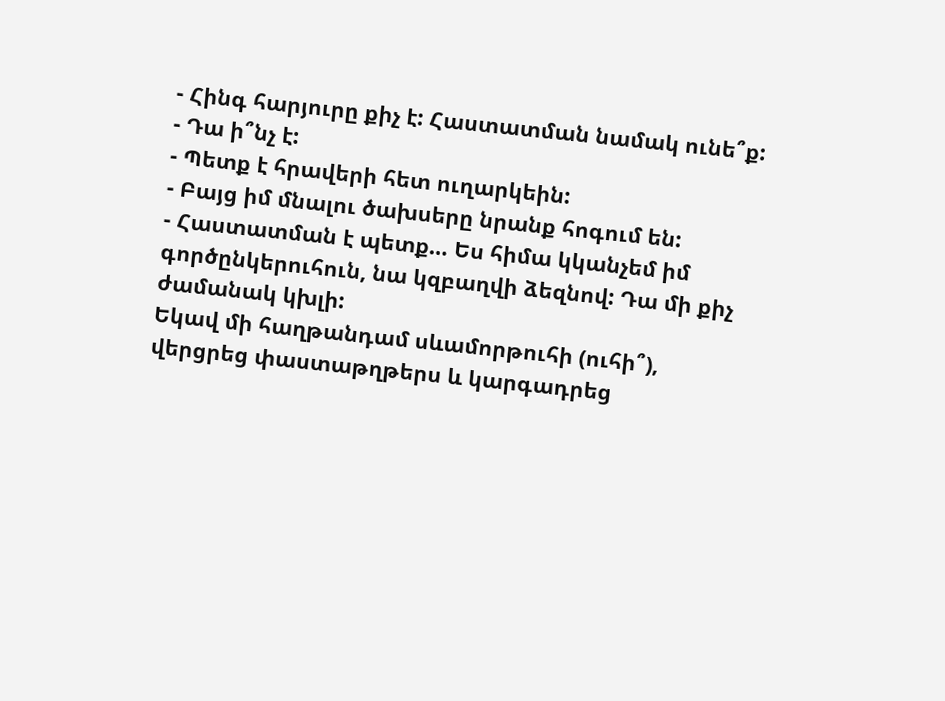- Հինգ հարյուրը քիչ է: Հաստատման նամակ ունե՞ք:
- Դա ի՞նչ է:
- Պետք է հրավերի հետ ուղարկեին:
- Բայց իմ մնալու ծախսերը նրանք հոգում են:
- Հաստատման է պետք… Ես հիմա կկանչեմ իմ գործընկերուհուն, նա կզբաղվի ձեզնով: Դա մի քիչ ժամանակ կխլի:
Եկավ մի հաղթանդամ սևամորթուհի (ուհի՞), վերցրեց փաստաթղթերս և կարգադրեց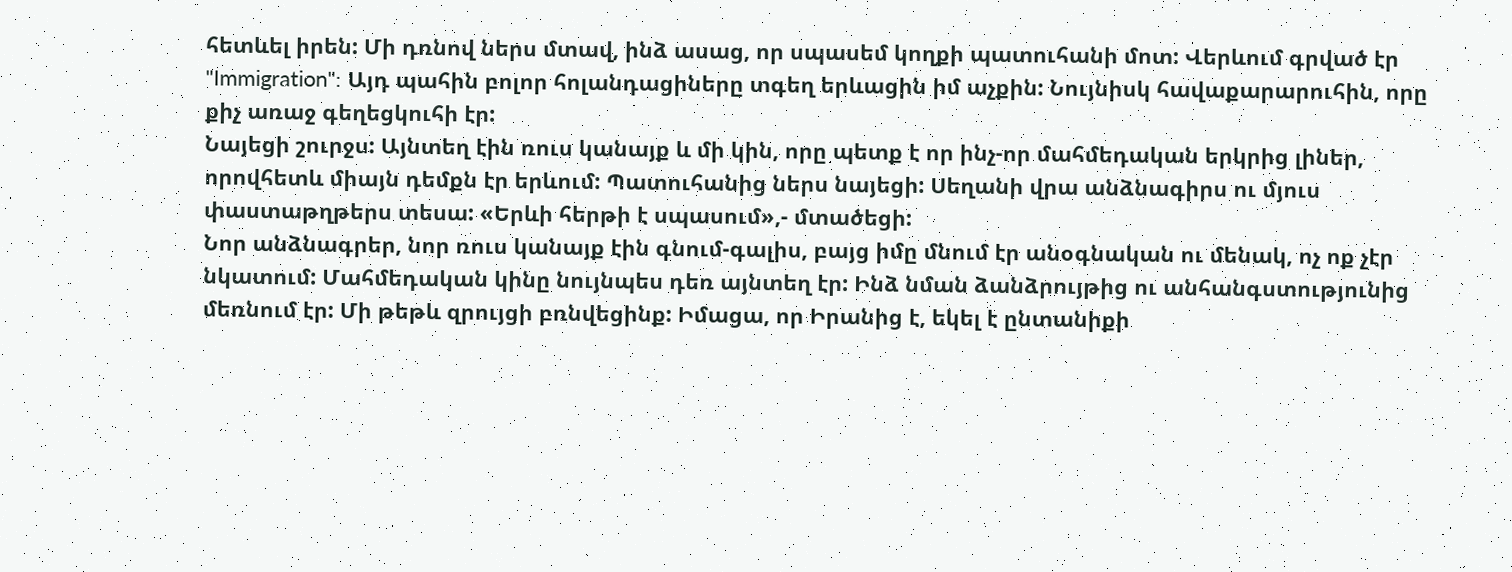հետևել իրեն: Մի դռնով ներս մտավ, ինձ ասաց, որ սպասեմ կողքի պատուհանի մոտ: Վերևում գրված էր "Immigration": Այդ պահին բոլոր հոլանդացիները տգեղ երևացին իմ աչքին: Նույնիսկ հավաքարարուհին, որը քիչ առաջ գեղեցկուհի էր:
Նայեցի շուրջս: Այնտեղ էին ռուս կանայք և մի կին, որը պետք է որ ինչ-որ մահմեդական երկրից լիներ, որովհետև միայն դեմքն էր երևում: Պատուհանից ներս նայեցի: Սեղանի վրա անձնագիրս ու մյուս փաստաթղթերս տեսա: «Երևի հերթի է սպասում»,- մտածեցի:
Նոր անձնագրեր, նոր ռուս կանայք էին գնում-գալիս, բայց իմը մնում էր անօգնական ու մենակ, ոչ ոք չէր նկատում: Մահմեդական կինը նույնպես դեռ այնտեղ էր: Ինձ նման ձանձրույթից ու անհանգստությունից մեռնում էր: Մի թեթև զրույցի բռնվեցինք: Իմացա, որ Իրանից է, եկել է ընտանիքի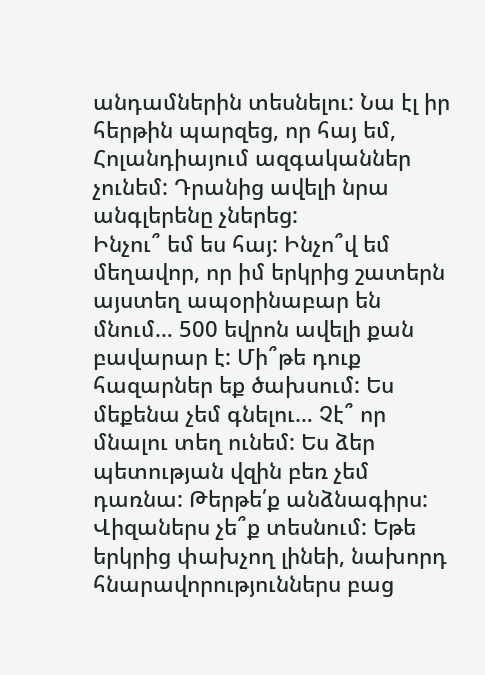անդամներին տեսնելու: Նա էլ իր հերթին պարզեց, որ հայ եմ, Հոլանդիայում ազգականներ չունեմ: Դրանից ավելի նրա անգլերենը չներեց:
Ինչու՞ եմ ես հայ: Ինչո՞վ եմ մեղավոր, որ իմ երկրից շատերն այստեղ ապօրինաբար են մնում… 500 եվրոն ավելի քան բավարար է: Մի՞թե դուք հազարներ եք ծախսում: Ես մեքենա չեմ գնելու… Չէ՞ որ մնալու տեղ ունեմ: Ես ձեր պետության վզին բեռ չեմ դառնա: Թերթե՛ք անձնագիրս: Վիզաներս չե՞ք տեսնում: Եթե երկրից փախչող լինեի, նախորդ հնարավորություններս բաց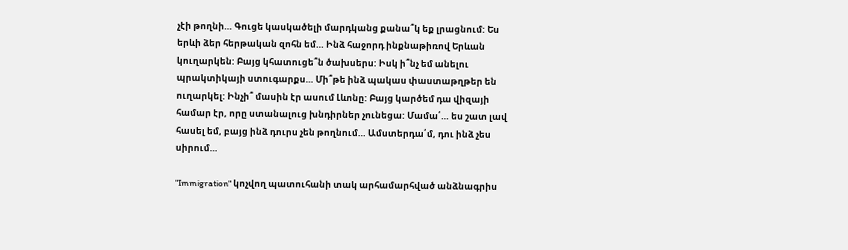չէի թողնի… Գուցե կասկածելի մարդկանց քանա՞կ եք լրացնում: Ես երևի ձեր հերթական զոհն եմ… Ինձ հաջորդ ինքնաթիռով Երևան կուղարկեն: Բայց կհատուցե՞ն ծախսերս: Իսկ ի՞նչ եմ անելու պրակտիկայի ստուգարքս… Մի՞թե ինձ պակաս փաստաթղթեր են ուղարկել: Ինչի՞ մասին էր ասում Լևոնը: Բայց կարծեմ դա վիզայի համար էր, որը ստանալուց խնդիրներ չունեցա: Մամա՛… ես շատ լավ հասել եմ, բայց ինձ դուրս չեն թողնում… Ամստերդա՛մ, դու ինձ չես սիրում…

"Immigration" կոչվող պատուհանի տակ արհամարհված անձնագրիս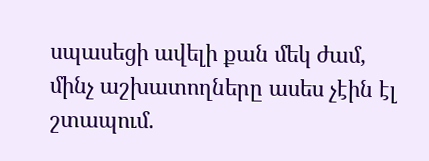սպասեցի ավելի քան մեկ ժամ, մինչ աշխատողները ասես չէին էլ շտապում.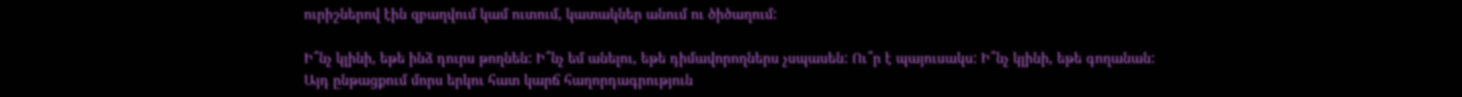ուրիշներով էին զբաղվում կամ ուտում, կատակներ անում ու ծիծաղում:

Ի՞նչ կլինի, եթե ինձ դուրս թողնեն: Ի՞նչ եմ անելու, եթե դիմավորողներս չսպասեն: Ու՞ր է պայուսակս: Ի՞նչ կլինի, եթե գողանան:
Այդ ընթացքում մորս երկու հատ կարճ հաղորդագրություն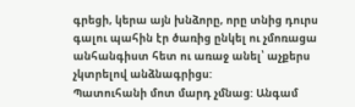գրեցի, կերա այն խնձորը, որը տնից դուրս գալու պահին էր ծառից ընկել ու չմոռացա անհանգիստ հետ ու առաջ անել՝ աչքերս չկտրելով անձնագրիցս:
Պատուհանի մոտ մարդ չմնաց: Անգամ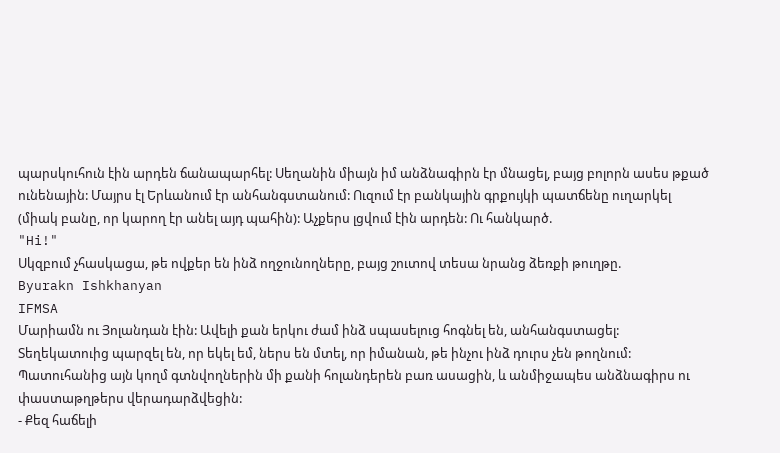պարսկուհուն էին արդեն ճանապարհել: Սեղանին միայն իմ անձնագիրն էր մնացել, բայց բոլորն ասես թքած ունենային: Մայրս էլ Երևանում էր անհանգստանում: Ուզում էր բանկային գրքույկի պատճենը ուղարկել (միակ բանը, որ կարող էր անել այդ պահին): Աչքերս լցվում էին արդեն: Ու հանկարծ.
"Hi!"
Սկզբում չհասկացա, թե ովքեր են ինձ ողջունողները, բայց շուտով տեսա նրանց ձեռքի թուղթը.
Byurakn Ishkhanyan
IFMSA
Մարիամն ու Յոլանդան էին: Ավելի քան երկու ժամ ինձ սպասելուց հոգնել են, անհանգստացել: Տեղեկատուից պարզել են, որ եկել եմ, ներս են մտել, որ իմանան, թե ինչու ինձ դուրս չեն թողնում:
Պատուհանից այն կողմ գտնվողներին մի քանի հոլանդերեն բառ ասացին, և անմիջապես անձնագիրս ու փաստաթղթերս վերադարձվեցին:
- Քեզ հաճելի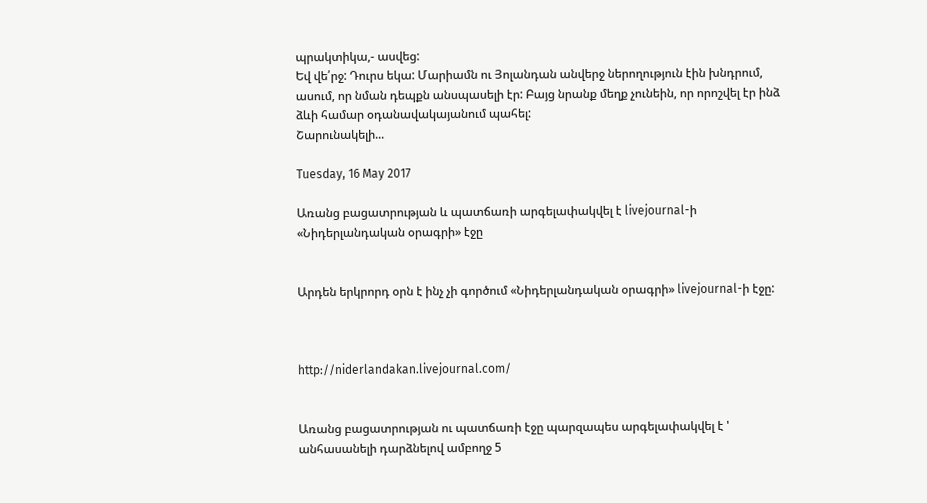պրակտիկա,- ասվեց:
Եվ վե՛րջ: Դուրս եկա: Մարիամն ու Յոլանդան անվերջ ներողություն էին խնդրում, ասում, որ նման դեպքն անսպասելի էր: Բայց նրանք մեղք չունեին, որ որոշվել էր ինձ ձևի համար օդանավակայանում պահել:
Շարունակելի...

Tuesday, 16 May 2017

Առանց բացատրության և պատճառի արգելափակվել է livejournal-ի «Նիդերլանդական օրագրի» էջը


Արդեն երկրորդ օրն է ինչ չի գործում «Նիդերլանդական օրագրի» livejournal-ի էջը:



http://niderlandakan.livejournal.com/


Առանց բացատրության ու պատճառի էջը պարզապես արգելափակվել է ' անհասանելի դարձնելով ամբողջ 5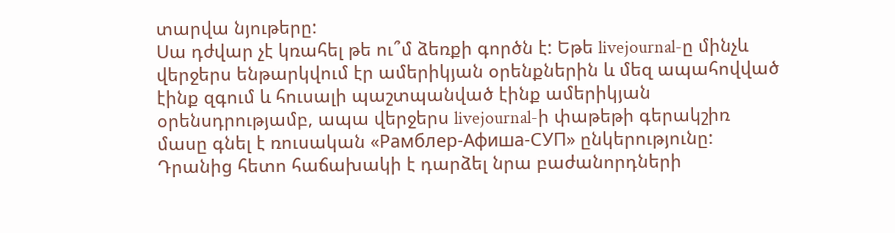տարվա նյութերը:
Սա դժվար չէ կռահել թե ու՞մ ձեռքի գործն է: Եթե livejournal-ը մինչև վերջերս ենթարկվում էր ամերիկյան օրենքներին և մեզ ապահովված էինք զգում և հուսալի պաշտպանված էինք ամերիկյան օրենսդրությամբ, ապա վերջերս livejournal-ի փաթեթի գերակշիռ մասը գնել է ռուսական «Рамблер-Афиша-СУП» ընկերությունը: Դրանից հետո հաճախակի է դարձել նրա բաժանորդների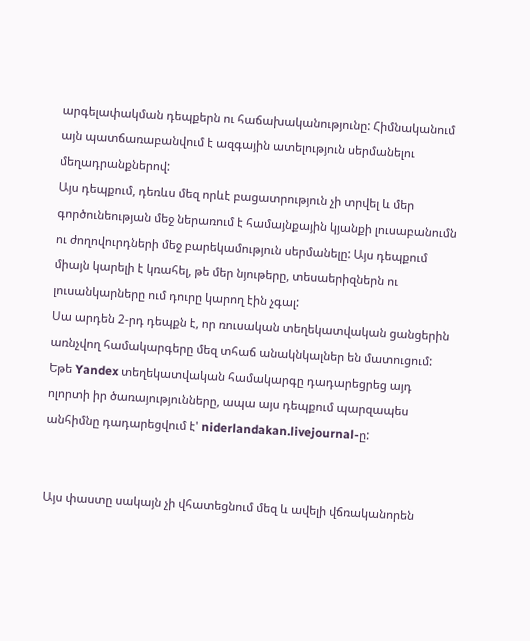արգելափակման դեպքերն ու հաճախականությունը: Հիմնականում այն պատճառաբանվում է ազգային ատելություն սերմանելու մեղադրանքներով:
Այս դեպքում, դեռևս մեզ որևէ բացատրություն չի տրվել և մեր գործունեության մեջ ներառում է համայնքային կյանքի լուսաբանումն ու ժողովուրդների մեջ բարեկամություն սերմանելը: Այս դեպքում միայն կարելի է կռահել, թե մեր նյութերը, տեսաերիզներն ու լուսանկարները ում դուրը կարող էին չգալ:
Սա արդեն 2-րդ դեպքն է, որ ռուսական տեղեկատվական ցանցերին առնչվող համակարգերը մեզ տհաճ անակնկալներ են մատուցում: Եթե Yandex տեղեկատվական համակարգը դադարեցրեց այդ ոլորտի իր ծառայությունները, ապա այս դեպքում պարզապես անհիմնը դադարեցվում է' niderlandakan.livejournal-ը:


Այս փաստը սակայն չի վհատեցնում մեզ և ավելի վճռականորեն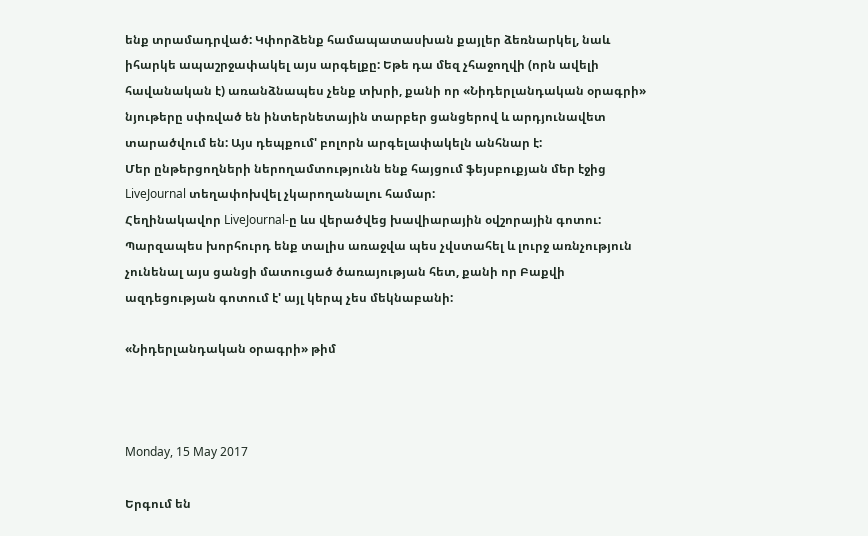ենք տրամադրված: Կփորձենք համապատասխան քայլեր ձեռնարկել, նաև իհարկե ապաշրջափակել այս արգելքը: Եթե դա մեզ չհաջողվի (որն ավելի հավանական է) առանձնապես չենք տխրի, քանի որ «Նիդերլանդական օրագրի» նյութերը սփռված են ինտերնետային տարբեր ցանցերով և արդյունավետ տարածվում են: Այս դեպքում' բոլորն արգելափակելն անհնար է:
Մեր ընթերցողների ներողամտությունն ենք հայցում ֆեյսբուքյան մեր էջից LiveJournal տեղափոխվել չկարողանալու համար:
Հեղինակավոր LiveJournal-ը ևս վերածվեց խավիարային օվշորային գոտու:
Պարզապես խորհուրդ ենք տալիս առաջվա պես չվստահել և լուրջ առնչություն չունենալ այս ցանցի մատուցած ծառայության հետ, քանի որ Բաքվի ազդեցության գոտում է' այլ կերպ չես մեկնաբանի:

«Նիդերլանդական օրագրի» թիմ



Monday, 15 May 2017

Երգում են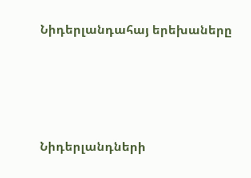Նիդերլանդահայ երեխաները




Նիդերլանդների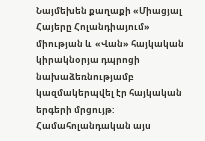Նայմեխեն քաղաքի «Միացյալ Հայերը Հոլանդիայում» միության և  «Վան» հայկական կիրակնօրյա դպրոցի նախաձեռնությամբ կազմակերպվել էր հայկական երգերի մրցույթ: Համահոլանդական այս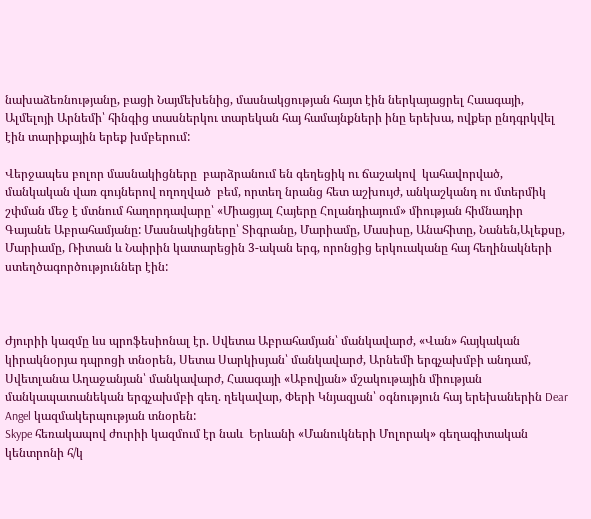նախաձեռնությանը, բացի Նայմեխենից, մասնակցության հայտ էին ներկայացրել Հաագայի, Ալմելոյի Արնեմի՝ հինգից տասներկու տարեկան հայ համայնքների ինը երեխա, ովքեր ընդգրկվել էին տարիքային երեք խմբերում:

Վերջապես բոլոր մասնակիցները  բարձրանում են գեղեցիկ ու ճաշակով  կահավորված, մանկական վառ գույներով ողողված  բեմ, որտեղ նրանց հետ աշխույժ, անկաշկանդ ու մտերմիկ շփման մեջ է մտնում հաղորդավարը՝ «Միացյալ Հայերը Հոլանդիայում» միության հիմնադիր Գայանե Աբրահամյանը: Մասնակիցները՝ Տիգրանը, Մարիամը, Մասիսը, Անահիտը, Նանեն,Ալեքսը, Մարիամը, Ռիտան և Նաիրին կատարեցին 3-ական երգ, որոնցից երկուականը հայ հեղինակների ստեղծագործություններ էին:



Ժյուրիի կազմը ևս պրոֆեսիոնալ էր. Սվետա Աբրահամյան՝ մանկավարժ, «Վան» հայկական կիրակնօրյա դպրոցի տնօրեն, Սետա Սարկիսյան՝ մանկավարժ, Արնեմի երգչախմբի անդամ, Սվետլանա Աղաջանյան՝ մանկավարժ, Հաագայի «Աբովյան» մշակութային միության մանկապատանեկան երգչախմբի գեղ. ղեկավար, Փերի Կնյազյան՝ օգնություն հայ երեխաներին Dear Angel կազմակերպության տնօրեն:
Skype հեռակապով ժուրիի կազմում էր նաև  Երևանի «Մանուկների Մոլորակ» գեղագիտական կենտրոնի հ/կ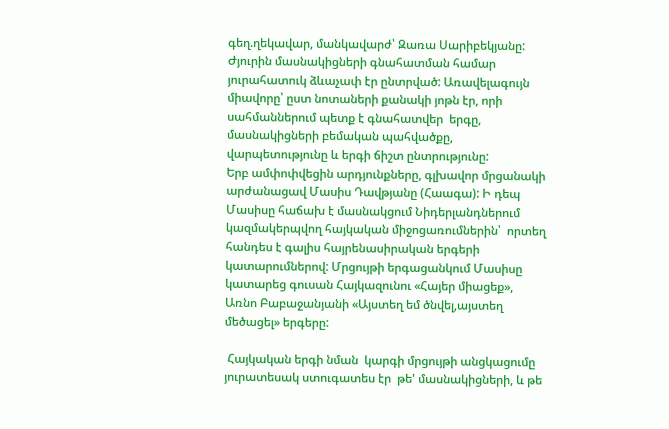գեղ.ղեկավար, մանկավարժ՝ Զառա Սարիբեկյանը:
Ժյուրին մասնակիցների գնահատման համար յուրահատուկ ձևաչափ էր ընտրված: Առավելագույն միավորը՝ ըստ նոտաների քանակի յոթն էր, որի սահմաններում պետք է գնահատվեր  երգը, մասնակիցների բեմական պահվածքը, վարպետությունը և երգի ճիշտ ընտրությունը:
Երբ ամփոփվեցին արդյունքները, գլխավոր մրցանակի արժանացավ Մասիս Դավթյանը (Հաագա): Ի դեպ Մասիսը հաճախ է մասնակցում Նիդերլանդներում կազմակերպվող հայկական միջոցառումներին՝  որտեղ հանդես է գալիս հայրենասիրական երգերի կատարումներով: Մրցույթի երգացանկում Մասիսը կատարեց գուսան Հայկազունու «Հայեր միացեք», Առնո Բաբաջանյանի «Այստեղ եմ ծնվել,այստեղ մեծացել» երգերը:

 Հայկական երգի նման  կարգի մրցույթի անցկացումը  յուրատեսակ ստուգատես էր  թե' մասնակիցների, և թե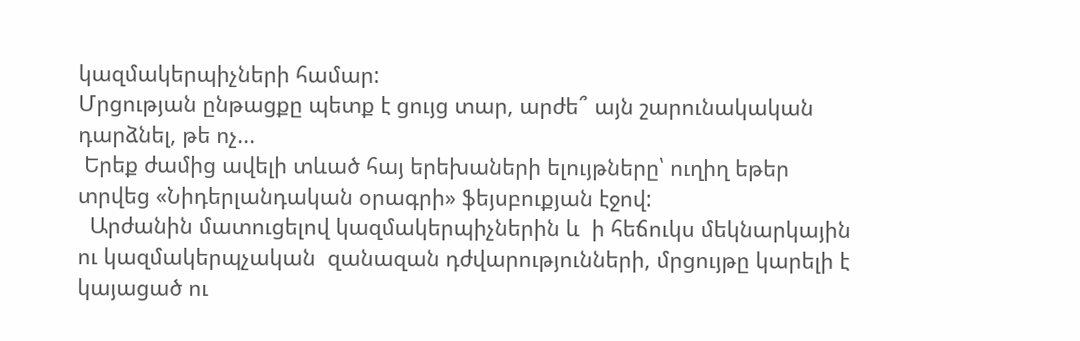կազմակերպիչների համար:
Մրցության ընթացքը պետք է ցույց տար, արժե՞ այն շարունակական դարձնել, թե ոչ...
 Երեք ժամից ավելի տևած հայ երեխաների ելույթները՝ ուղիղ եթեր տրվեց «Նիդերլանդական օրագրի» ֆեյսբուքյան էջով:
  Արժանին մատուցելով կազմակերպիչներին և  ի հեճուկս մեկնարկային ու կազմակերպչական  զանազան դժվարությունների, մրցույթը կարելի է կայացած ու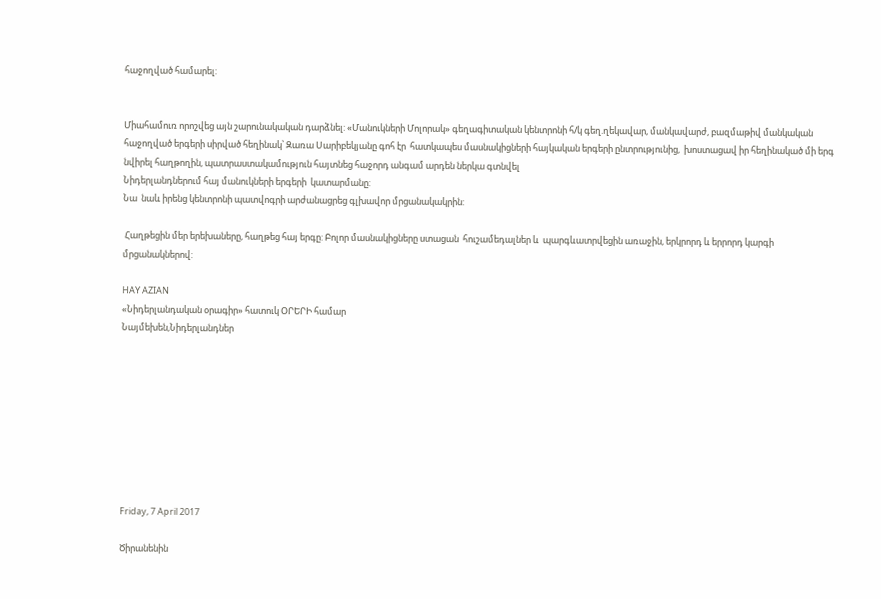հաջողված համարել:


Միահամուռ որոշվեց այն շարունակական դարձնել: «Մանուկների Մոլորակ» գեղագիտական կենտրոնի հ/կ գեղ.ղեկավար, մանկավարժ, բազմաթիվ մանկական հաջողված երգերի սիրված հեղինակ՝ Զառա Սարիբեկյանը գոհ էր  հատկապես մասնակիցների հայկական երգերի ընտրությունից,  խոստացավ իր հեղինակած մի երգ  նվիրել հաղթողին, պատրաստակամություն հայտնեց հաջորդ անգամ արդեն ներկա գտնվել
Նիդերլանդներում հայ մանուկների երգերի  կատարմանը:
Նա  նաև իրենց կենտրոնի պատվոգրի արժանացրեց գլխավոր մրցանակակրին:

 Հաղթեցին մեր երեխաները, հաղթեց հայ երգը: Բոլոր մասնակիցները ստացան  հուշամեդալներ և  պարգևատրվեցին առաջին, երկրորդ և երրորդ կարգի մրցանակներով:

HAY AZIAN
«Նիդերլանդական օրագիր» հատուկ ՕՐԵՐԻ համար
Նայմեխեն,Նիդերլանդներ









Friday, 7 April 2017

Ծիրանենին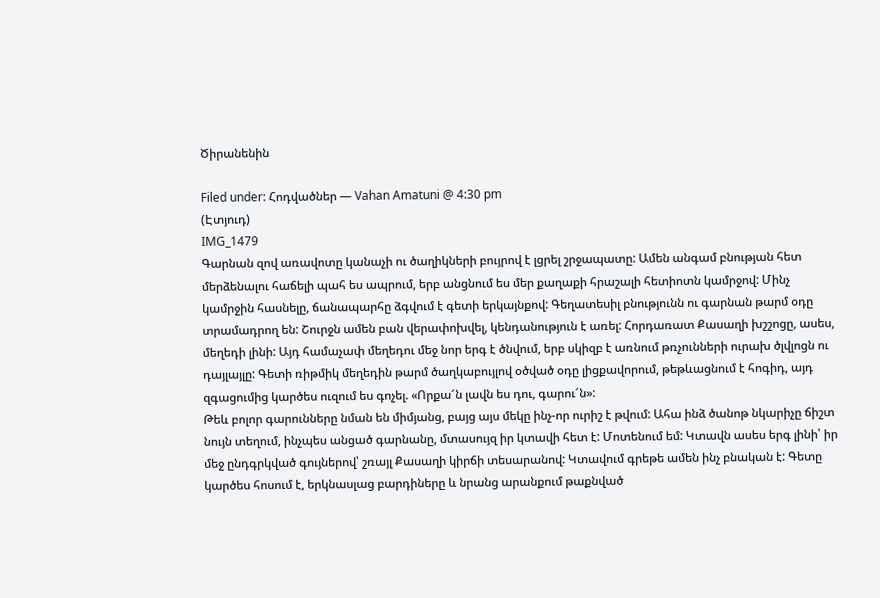Ծիրանենին

Filed under: Հոդվածներ — Vahan Amatuni @ 4:30 pm
(Էտյուդ)
IMG_1479
Գարնան զով առավոտը կանաչի ու ծաղիկների բույրով է լցրել շրջապատը: Ամեն անգամ բնության հետ մերձենալու հաճելի պահ ես ապրում, երբ անցնում ես մեր քաղաքի հրաշալի հետիոտն կամրջով: Մինչ կամրջին հասնելը, ճանապարհը ձգվում է գետի երկայնքով: Գեղատեսիլ բնությունն ու գարնան թարմ օդը տրամադրող են: Շուրջն ամեն բան վերափոխվել, կենդանություն է առել: Հորդառատ Քասաղի խշշոցը, ասես, մեղեդի լինի: Այդ համաչափ մեղեդու մեջ նոր երգ է ծնվում, երբ սկիզբ է առնում թռչունների ուրախ ծլվլոցն ու դայլայլը: Գետի ռիթմիկ մեղեդին թարմ ծաղկաբույլով օծված օդը լիցքավորում, թեթևացնում է հոգիդ, այդ զգացումից կարծես ուզում ես գոչել. «Որքա՜ն լավն ես դու, գարու՜ն»:
Թեև բոլոր գարունները նման են միմյանց, բայց այս մեկը ինչ-որ ուրիշ է թվում: Ահա ինձ ծանոթ նկարիչը ճիշտ նույն տեղում, ինչպես անցած գարնանը, մտասույզ իր կտավի հետ է: Մոտենում եմ: Կտավն ասես երգ լինի՝ իր մեջ ընդգրկված գույներով՝ շռայլ Քասաղի կիրճի տեսարանով: Կտավում գրեթե ամեն ինչ բնական է: Գետը կարծես հոսում է, երկնասլաց բարդիները և նրանց արանքում թաքնված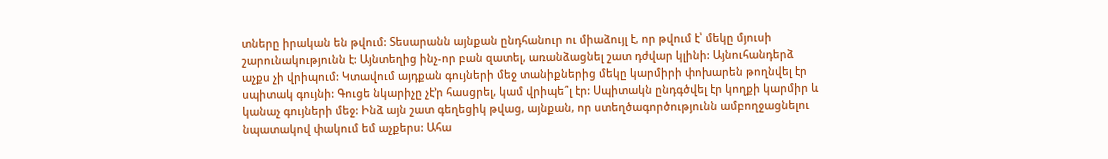տները իրական են թվում: Տեսարանն այնքան ընդհանուր ու միաձույլ է, որ թվում է՝ մեկը մյուսի շարունակությունն է: Այնտեղից ինչ-որ բան զատել, առանձացնել շատ դժվար կլինի: Այնուհանդերձ աչքս չի վրիպում: Կտավում այդքան գույների մեջ տանիքներից մեկը կարմիրի փոխարեն թողնվել էր սպիտակ գույնի: Գուցե նկարիչը չէ’ր հասցրել, կամ վրիպե՞լ էր: Սպիտակն ընդգծվել էր կողքի կարմիր և կանաչ գույների մեջ: Ինձ այն շատ գեղեցիկ թվաց, այնքան, որ ստեղծագործությունն ամբողջացնելու նպատակով փակում եմ աչքերս: Ահա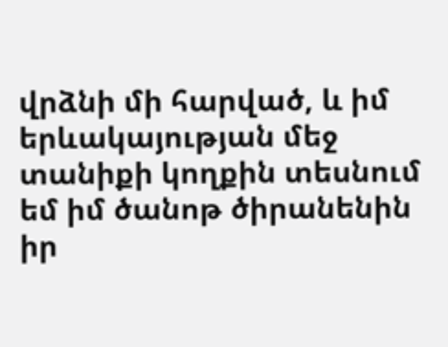վրձնի մի հարված, և իմ երևակայության մեջ տանիքի կողքին տեսնում եմ իմ ծանոթ ծիրանենին իր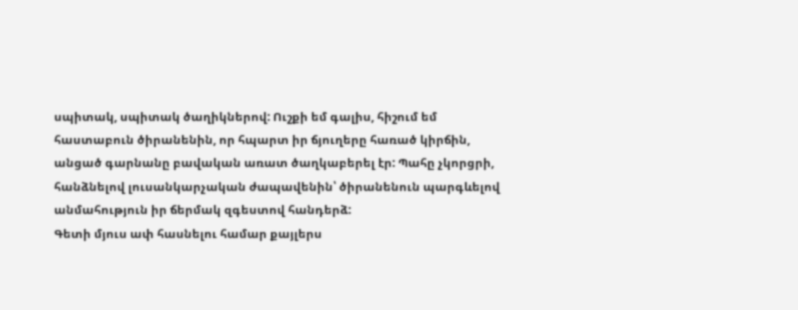սպիտակ, սպիտակ ծաղիկներով: Ուշքի եմ գալիս, հիշում եմ հաստաբուն ծիրանենին, որ հպարտ իր ճյուղերը հառած կիրճին, անցած գարնանը բավական առատ ծաղկաբերել էր: Պահը չկորցրի, հանձնելով լուսանկարչական ժապավենին՝ ծիրանենուն պարգևելով անմահություն իր ճերմակ զգեստով հանդերձ:
Գետի մյուս ափ հասնելու համար քայլերս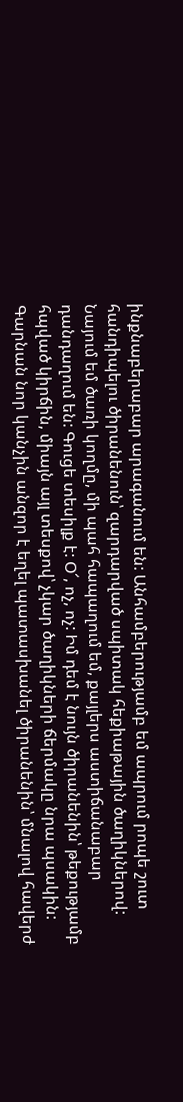ինքնաբերաբար արագանում են: Անհամբերությամբ եմ ապրում րոպե շուտ հանդիպելու ծիրանենուն՝ զարդարված սպիտակ հեքիաթային ծաղիկներով: Նայում եմ ծառի կողմը, մի պահ հապաղում եմ, քայլերս աստիճանաբար դանդաղում են: Գուցե տեսիլք է: Օ՜, ոչ, ոչ: Իմ դեմ է նույն ծիրանենին՝ թեքությամբ հպված կիրճին, միայն այլ տեսքով՝ չկար ծաղիկների ճերմակը նրա պսակին: Գարնան նոր կանչին անզոր է եղել պատասխանել ծիրանենին՝ մնալով հավերժ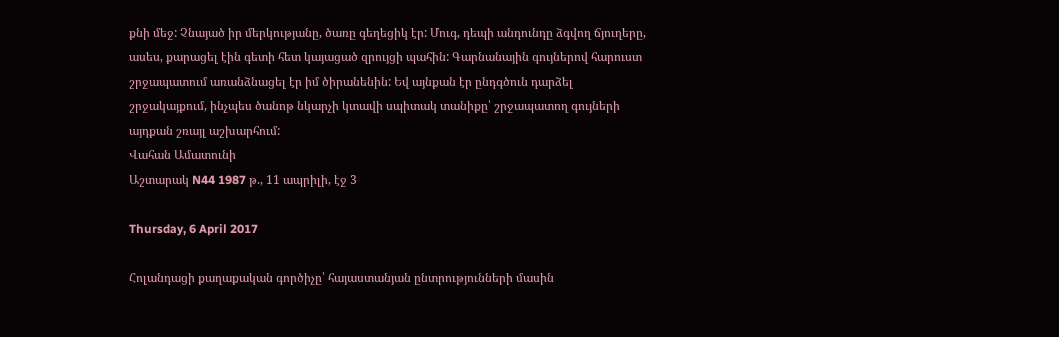քնի մեջ: Չնայած իր մերկությանը, ծառը գեղեցիկ էր: Մուգ, դեպի անդունդը ձգվող ճյուղերը, ասես, քարացել էին գետի հետ կայացած զրույցի պահին: Գարնանային գույներով հարուստ շրջապատում առանձնացել էր իմ ծիրանենին: Եվ այնքան էր ընդգծուն դարձել շրջակայքում, ինչպես ծանոթ նկարչի կտավի սպիտակ տանիքը՝ շրջապատող գույների այդքան շռայլ աշխարհում:
Վահան Ամատունի
Աշտարակ N44 1987 թ., 11 ապրիլի, էջ 3

Thursday, 6 April 2017

Հոլանդացի քաղաքական գործիչը՝ հայաստանյան ընտրությունների մասին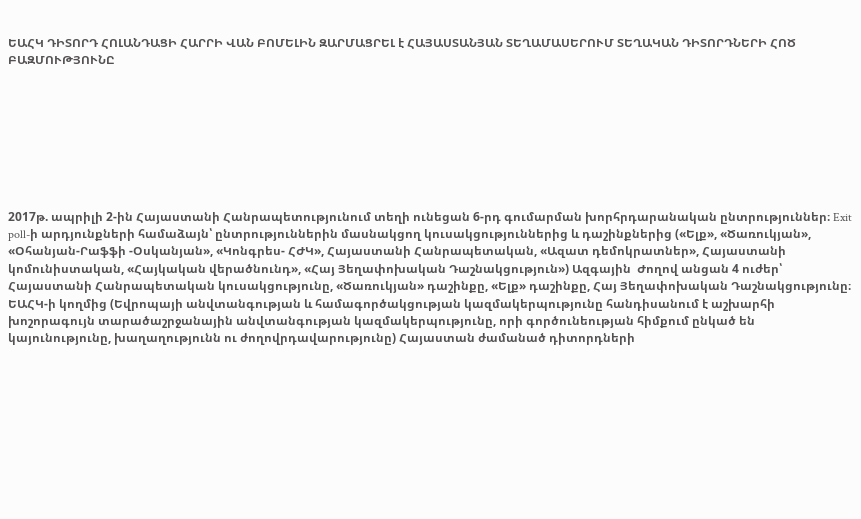ԵԱՀԿ ԴԻՏՈՐԴ ՀՈԼԱՆԴԱՑԻ ՀԱՐՐԻ ՎԱՆ ԲՈՄԵԼԻՆ ԶԱՐՄԱՑՐԵԼ է ՀԱՅԱՍՏԱՆՅԱՆ ՏԵՂԱՄԱՍԵՐՈՒՄ ՏԵՂԱԿԱՆ ԴԻՏՈՐԴՆԵՐԻ ՀՈԾ ԲԱԶՄՈՒԹՅՈՒՆԸ








2017թ. ապրիլի 2-ին Հայաստանի Հանրապետությունում տեղի ունեցան 6-րդ գումարման խորհրդարանական ընտրություններ։ Exit poll-ի արդյունքների համաձայն՝ ընտրություններին մասնակցող կուսակցություններից և դաշինքներից («Ելք», «Ծառուկյան», «Օհանյան-Րաֆֆի -Օսկանյան», «Կոնգրես- ՀԺԿ», Հայաստանի Հանրապետական, «Ազատ դեմոկրատներ», Հայաստանի կոմունիստական, «Հայկական վերածնունդ», «Հայ Յեղափոխական Դաշնակցություն») Ազգային  Ժողով անցան 4 ուժեր՝ Հայաստանի Հանրապետական կուսակցությունը, «Ծառուկյան» դաշինքը, «Ելք» դաշինքը, Հայ Յեղափոխական Դաշնակցությունը։
ԵԱՀԿ-ի կողմից (Եվրոպայի անվտանգության և համագործակցության կազմակերպությունը հանդիսանում է աշխարհի խոշորագույն տարածաշրջանային անվտանգության կազմակերպությունը, որի գործունեության հիմքում ընկած են կայունությունը, խաղաղությունն ու ժողովրդավարությունը) Հայաստան ժամանած դիտորդների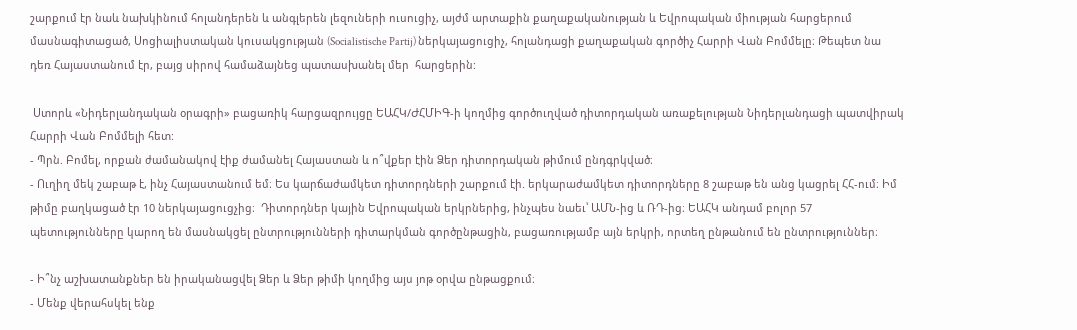շարքում էր նաև նախկինում հոլանդերեն և անգլերեն լեզուների ուսուցիչ, այժմ արտաքին քաղաքականության և Եվրոպական միության հարցերում մասնագիտացած, Սոցիալիստական կուսակցության (Socialistische Partij) ներկայացուցիչ, հոլանդացի քաղաքական գործիչ Հարրի Վան Բոմմելը։ Թեպետ նա դեռ Հայաստանում էր, բայց սիրով համաձայնեց պատասխանել մեր  հարցերին:

 Ստորև «Նիդերլանդական օրագրի» բացառիկ հարցազրույցը ԵԱՀԿ/ԺՀՄԻԳ-ի կողմից գործուղված դիտորդական առաքելության Նիդերլանդացի պատվիրակ Հարրի Վան Բոմմելի հետ:
- Պրն. Բոմել, որքան ժամանակով էիք ժամանել Հայաստան և ո՞վքեր էին Ձեր դիտորդական թիմում ընդգրկված։
- Ուղիղ մեկ շաբաթ է, ինչ Հայաստանում եմ։ Ես կարճաժամկետ դիտորդների շարքում էի. երկարաժամկետ դիտորդները 8 շաբաթ են անց կացրել ՀՀ-ում։ Իմ թիմը բաղկացած էր 10 ներկայացուցչից։  Դիտորդներ կային Եվրոպական երկրներից, ինչպես նաեւ՝ ԱՄՆ-ից և ՌԴ-ից։ ԵԱՀԿ անդամ բոլոր 57 պետությունները կարող են մասնակցել ընտրությունների դիտարկման գործընթացին, բացառությամբ այն երկրի, որտեղ ընթանում են ընտրություններ։

- Ի՞նչ աշխատանքներ են իրականացվել Ձեր և Ձեր թիմի կողմից այս յոթ օրվա ընթացքում։
- Մենք վերահսկել ենք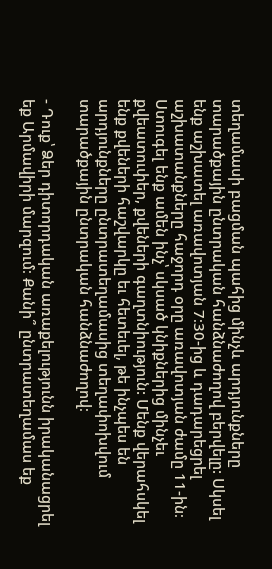տեղամասի բացման պահից մինչև արդյունքները տարածքային ընտրական հանձնաժողով բերվելը: Սկսել ենք աշխատել առավոտյան 7։30-ից և դադարեցրել աշխատանքները հաջորդ օրը առավոտյան ժամը 11-ին։ Ստուգել ենք ամեն ինչ՝ սկսած կնիքներից մինչեւ քվեատուփեր, քվեների գաղտնիություն: Մենք վերահսկել ենք քվեների հաշվարկը եւ հետեւել, թե ինչպես են արդյունքները ընտրատեղամասից տեղափոխվում տարածքային ընտրական հանձնաժողով։

- Դուք՝ Ձեր դիտորդական առաքելությունն իրականացրել եք Արմավիրի մարզում։ Քանի՞ ընտրատեղամաս եք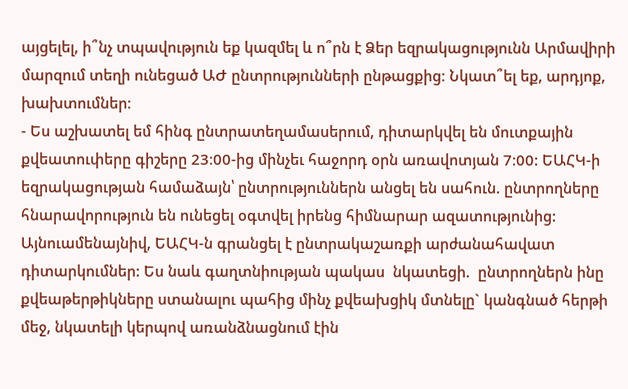այցելել, ի՞նչ տպավություն եք կազմել և ո՞րն է Ձեր եզրակացությունն Արմավիրի մարզում տեղի ունեցած ԱԺ ընտրությունների ընթացքից։ Նկատ՞ել եք, արդյոք, խախտումներ։
- Ես աշխատել եմ հինգ ընտրատեղամասերում, դիտարկվել են մուտքային քվեատուփերը գիշերը 23։00-ից մինչեւ հաջորդ օրն առավոտյան 7։00: ԵԱՀԿ-ի եզրակացության համաձայն՝ ընտրություններն անցել են սահուն. ընտրողները հնարավորություն են ունեցել օգտվել իրենց հիմնարար ազատությունից: Այնուամենայնիվ, ԵԱՀԿ-ն գրանցել է ընտրակաշառքի արժանահավատ դիտարկումներ: Ես նաև գաղտնիության պակաս  նկատեցի.  ընտրողներն ինը քվեաթերթիկները ստանալու պահից մինչ քվեախցիկ մտնելը` կանգնած հերթի մեջ, նկատելի կերպով առանձնացնում էին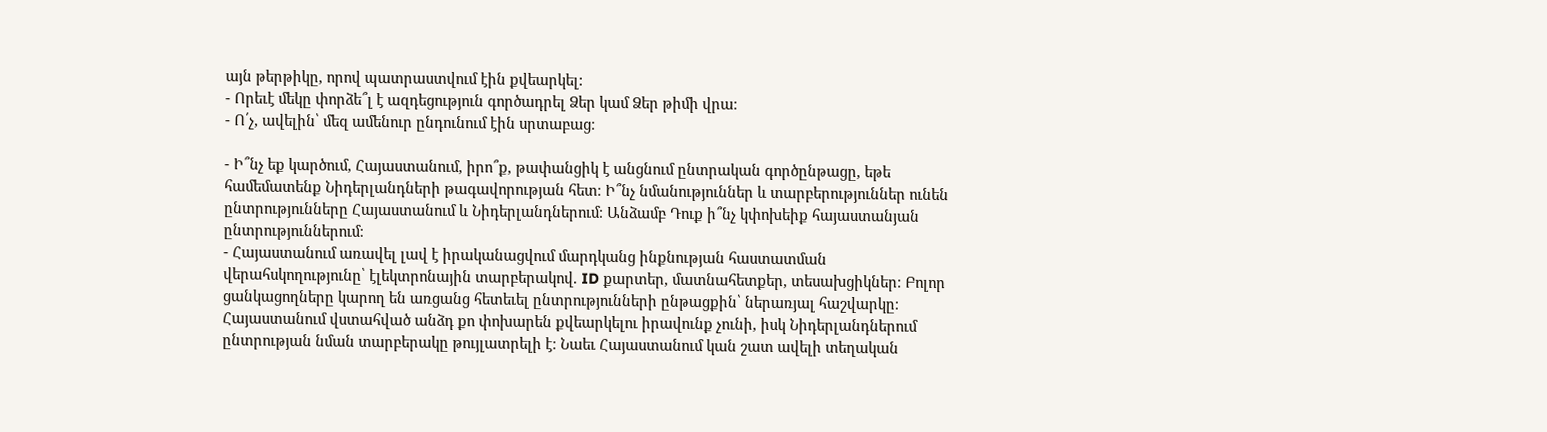այն թերթիկը, որով պատրաստվում էին քվեարկել:
- Որեւէ մեկը փորձե՞լ է ազդեցություն գործադրել Ձեր կամ Ձեր թիմի վրա։
- Ո՛չ, ավելին՝ մեզ ամենուր ընդունում էին սրտաբաց։

- Ի՞նչ եք կարծում, Հայաստանում, իրո՞ք, թափանցիկ է անցնում ընտրական գործընթացը, եթե համեմատենք Նիդերլանդների թագավորության հետ։ Ի՞նչ նմանություններ և տարբերություններ ունեն  ընտրությունները Հայաստանում և Նիդերլանդներում։ Անձամբ Դուք ի՞նչ կփոխեիք հայաստանյան ընտրություններում։
- Հայաստանում առավել լավ է իրականացվում մարդկանց ինքնության հաստատման վերահսկողությունը՝ էլեկտրոնային տարբերակով. ID քարտեր, մատնահետքեր, տեսախցիկներ։ Բոլոր ցանկացողները կարող են առցանց հետեւել ընտրությունների ընթացքին՝ ներառյալ հաշվարկը։ Հայաստանում վստահված անձդ քո փոխարեն քվեարկելու իրավունք չունի, իսկ Նիդերլանդներում ընտրության նման տարբերակը թույլատրելի է։ Նաեւ Հայաստանում կան շատ ավելի տեղական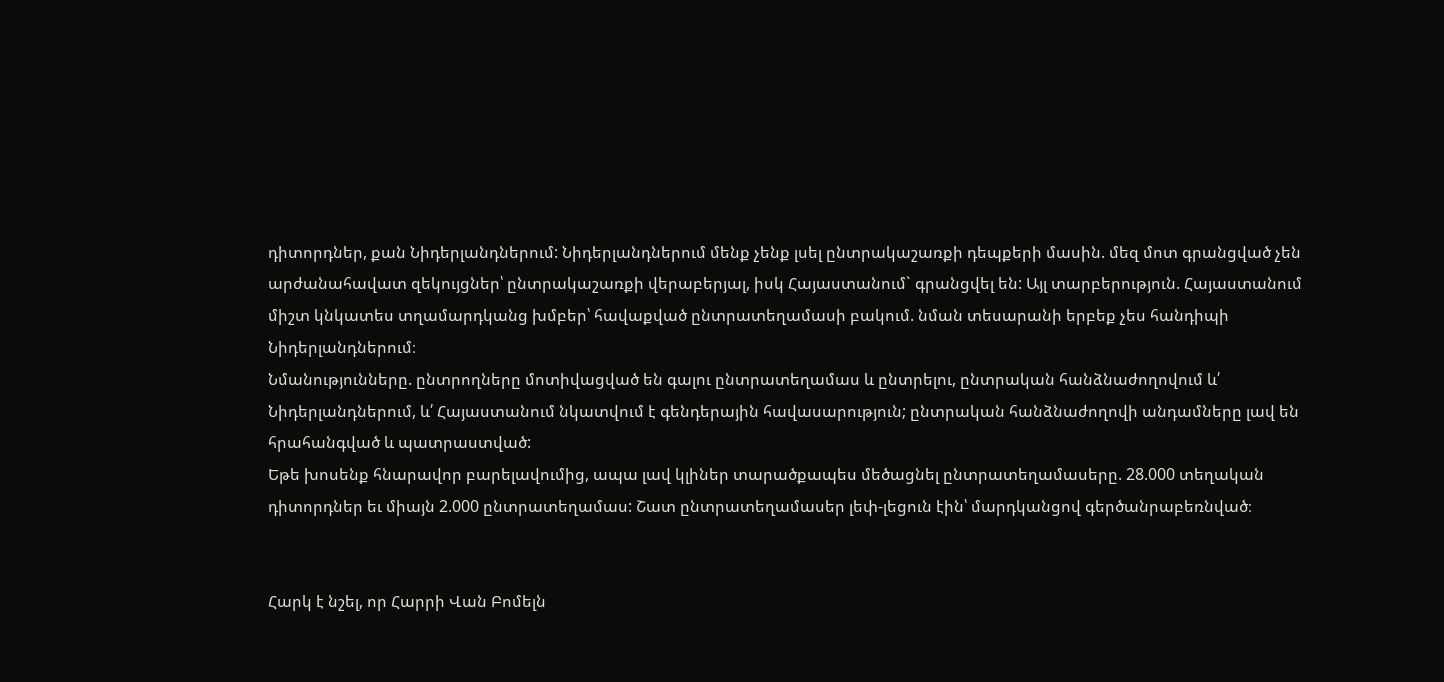դիտորդներ, քան Նիդերլանդներում: Նիդերլանդներում մենք չենք լսել ընտրակաշառքի դեպքերի մասին. մեզ մոտ գրանցված չեն արժանահավատ զեկույցներ՝ ընտրակաշառքի վերաբերյալ, իսկ Հայաստանում` գրանցվել են: Այլ տարբերություն. Հայաստանում միշտ կնկատես տղամարդկանց խմբեր՝ հավաքված ընտրատեղամասի բակում. նման տեսարանի երբեք չես հանդիպի Նիդերլանդներում։
Նմանությունները. ընտրողները մոտիվացված են գալու ընտրատեղամաս և ընտրելու, ընտրական հանձնաժողովում և՛ Նիդերլանդներում, և՛ Հայաստանում նկատվում է գենդերային հավասարություն; ընտրական հանձնաժողովի անդամները լավ են հրահանգված և պատրաստված:
Եթե խոսենք հնարավոր բարելավումից, ապա լավ կլիներ տարածքապես մեծացնել ընտրատեղամասերը. 28.000 տեղական դիտորդներ եւ միայն 2.000 ընտրատեղամաս: Շատ ընտրատեղամասեր լեփ-լեցուն էին՝ մարդկանցով գերծանրաբեռնված։


Հարկ է նշել, որ Հարրի Վան Բոմելն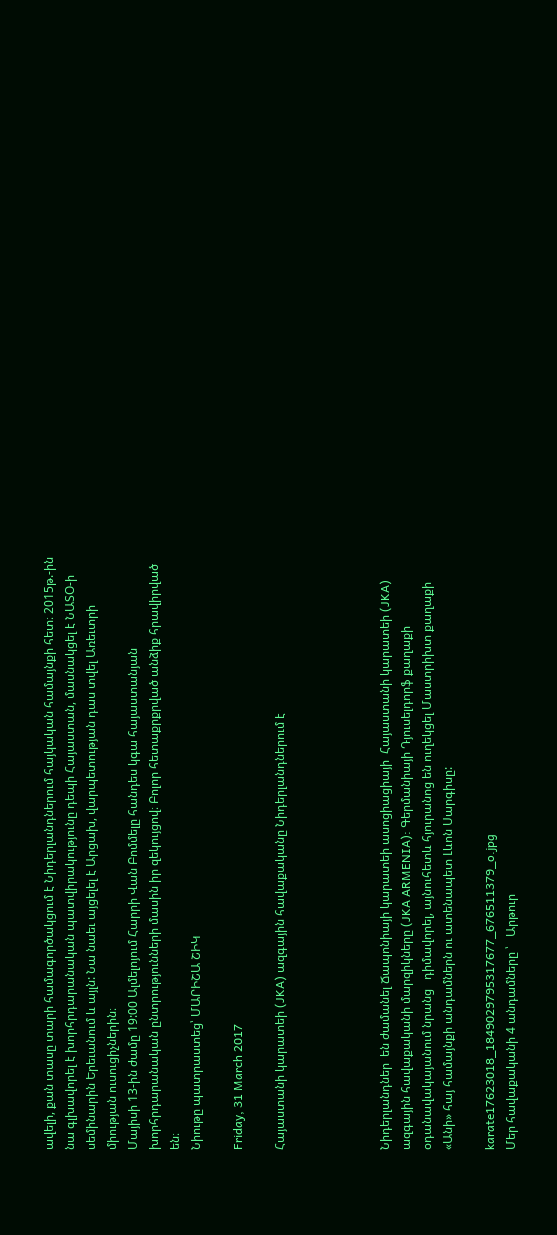ավելի, քան տասը տարի համագործակցում է Նիդերլանդներում հայկական համայնքի հետ։ 2015թ.-ին նա գլխավորել է խորհրդարանական պատվիրակությունը դեպի Հայաստան, մասնակցել է ՆԱՏՕ-ի սեմինարին Երեւանում և այլն: Նա նաեւ այցելել է Արցախ, վարպետության դաս տվել Առեւտրի միության ուսուցիչներին։
Մայիսի 13-ին ժամը 19:00 Ալմելոյում Հարրի Վան Բոմմելը հանդես կգա հայաստանյան խորհրդարանական ընտրությունների մասին իր զեկույցով։ Բոլոր հետաքրքրված անձիք հրավիրված են։
Նիութը պատրաստեց՝ ՄԱՐԻՇԱ ՇԻԿ

Friday, 31 March 2017

Հայաստանի կարատեի (JKA) ազգային հավաքականը Նիդերլանդներում է




Նիդերլանդներ  են ժամանել Ճապոնիայի կարատեի ասոցիացիայի  Հայաստանի կարատեի (JKA) ազգային հավաքականի մարզիկները (JKA ARMENIA): Գերմանիայի Դյուսելդորֆ քաղաքի օդանավակայանում նրանց   դիմավորել, այնուհետև հյուրանոց են ուղեկցել Մաստրիխտ քաղաքի   «Անի» հայ համայնքի անդամներն ու ատենապետ Լևոն Սարգիսը:

karate17623018_1849029795317677_676511379_o.jpg
Մեր հավաքականի 4 անդամները ՝   Արթուր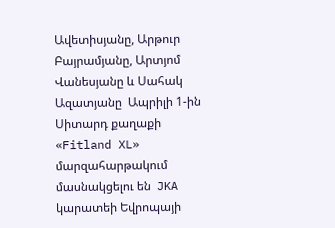Ավետիսյանը, Արթուր Բայրամյանը, Արտյոմ Վանեսյանը և Սահակ Ազատյանը  Ապրիլի 1-ին Սիտարդ քաղաքի «Fitland XL» մարզահարթակում մասնակցելու են  JKA կարատեի Եվրոպայի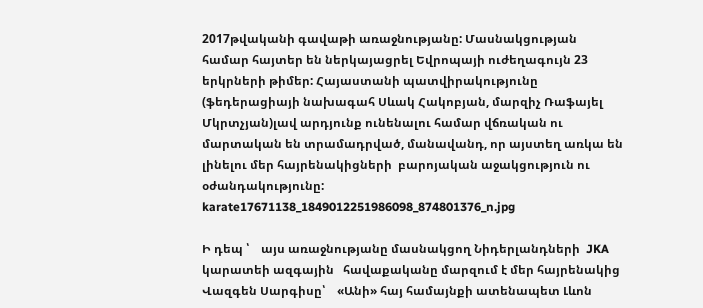2017թվականի գավաթի առաջնությանը: Մասնակցության համար հայտեր են ներկայացրել Եվրոպայի ուժեղագույն 23 երկրների թիմեր: Հայաստանի պատվիրակությունը (ֆեդերացիայի նախագահ Սևակ Հակոբյան, մարզիչ Ռաֆայել Մկրտչյան)լավ արդյունք ունենալու համար վճռական ու մարտական են տրամադրված, մանավանդ, որ այստեղ առկա են լինելու մեր հայրենակիցների  բարոյական աջակցություն ու օժանդակությունը:
karate17671138_1849012251986098_874801376_n.jpg

Ի դեպ ՝    այս առաջնությանը մասնակցող Նիդերլանդների  JKA կարատեի ազգային   հավաքականը մարզում է մեր հայրենակից Վազգեն Սարգիսը՝    «Անի» հայ համայնքի ատենապետ Լևոն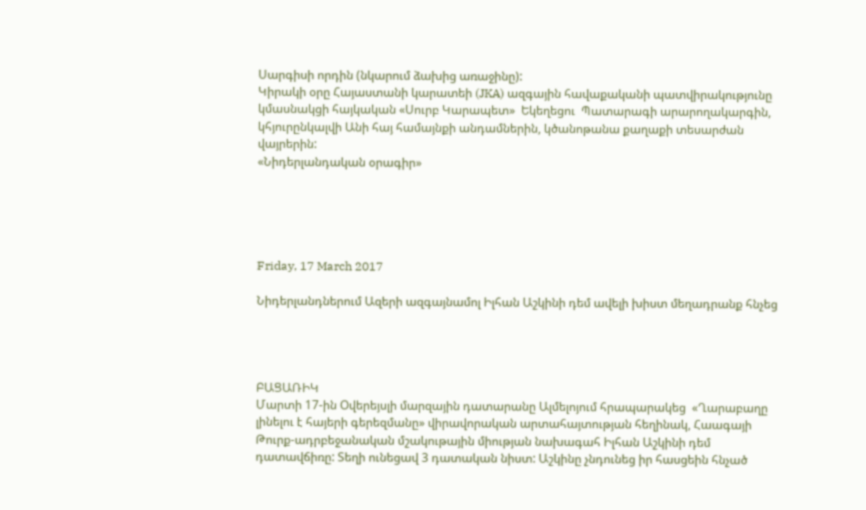Սարգիսի որդին (նկարում ձախից առաջինը):
Կիրակի օրը Հայաստանի կարատեի (JKA) ազգային հավաքականի պատվիրակությունը կմասնակցի հայկական «Սուրբ Կարապետ»  Եկեղեցու  Պատարագի արարողակարգին, կհյուրընկալվի Անի հայ համայնքի անդամներին, կծանոթանա քաղաքի տեսարժան վայրերին:
«Նիդերլանդական օրագիր»





Friday, 17 March 2017

Նիդերլանդներում Ազերի ազգայնամոլ Իլհան Աշկինի դեմ ավելի խիստ մեղադրանք հնչեց




ԲԱՑԱՌԻԿ
Մարտի 17-ին Օվերեյսլի մարզային դատարանը Ալմելոյում հրապարակեց  «Ղարաբաղը լինելու է հայերի գերեզմանը» վիրավորական արտահայտության հեղինակ, Հաագայի Թուրք-ադրբեջանական մշակութային միության նախագահ Իլհան Աշկինի դեմ դատավճիռը: Տեղի ունեցավ 3 դատական նիստ: Աշկինը չնդունեց իր հասցեին հնչած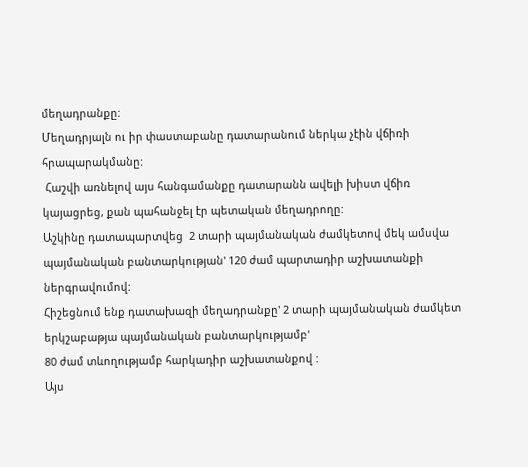մեղադրանքը:
Մեղադրյալն ու իր փաստաբանը դատարանում ներկա չէին վճիռի հրապարակմանը:
 Հաշվի առնելով այս հանգամանքը դատարանն ավելի խիստ վճիռ կայացրեց, քան պահանջել էր պետական մեղադրողը:
Աշկինը դատապարտվեց  2 տարի պայմանական ժամկետով մեկ ամսվա պայմանական բանտարկության' 120 ժամ պարտադիր աշխատանքի ներգրավումով:
Հիշեցնում ենք դատախազի մեղադրանքը' 2 տարի պայմանական ժամկետ երկշաբաթյա պայմանական բանտարկությամբ'
80 ժամ տևողությամբ հարկադիր աշխատանքով :
Այս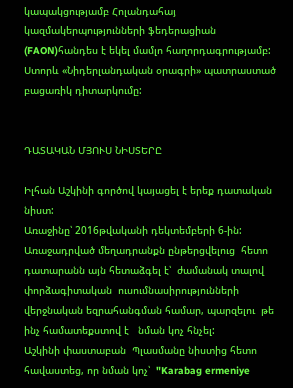կապակցությամբ Հոլանդահայ կազմակերպությունների ֆեդերացիան (FAON)հանդես է եկել մամլո հաղորդագրությամբ:
Ստորև «Նիդերլանդական օրագրի» պատրաստած բացառիկ դիտարկումը:


ԴԱՏԱԿԱՆ ՄՅՈՒՍ ՆԻՍՏԵՐԸ

Իլհան Աշկինի գործով կայացել է երեք դատական նիստ:
Առաջինը՝ 2016թվականի դեկտեմբերի 6-ին:
Առաջադրված մեղադրանքն ընթերցվելուց  հետո  դատարանն այն հետաձգել է՝  ժամանակ տալով փորձագիտական  ուսումնասիրությունների վերջնական եզրահանգման համար, պարզելու  թե ինչ համատեքստով է   նման կոչ հնչել:
Աշկինի փաստաբան  Պլասմանը նիստից հետո հավաստեց, որ նման կոչ՝  "Karabag ermeniye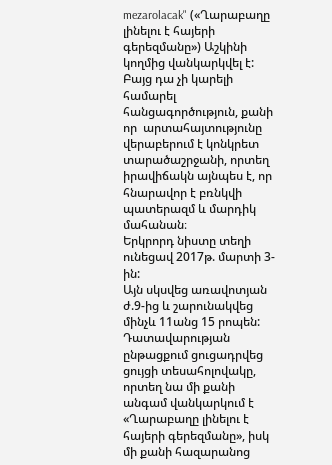mezarolacak" («Ղարաբաղը լինելու է հայերի գերեզմանը») Աշկինի կողմից վանկարկվել է: Բայց դա չի կարելի  համարել հանցագործություն, քանի որ  արտահայտությունը վերաբերում է կոնկրետ տարածաշրջանի, որտեղ  իրավիճակն այնպես է, որ հնարավոր է բռնկվի պատերազմ և մարդիկ մահանան։
Երկրորդ նիստը տեղի ունեցավ 2017թ. մարտի 3-ին:
Այն սկսվեց առավոտյան ժ.9-ից և շարունակվեց մինչև 11անց 15 րոպեն:
Դատավարության ընթացքում ցուցադրվեց  ցույցի տեսահոլովակը, որտեղ նա մի քանի անգամ վանկարկում է «Ղարաբաղը լինելու է հայերի գերեզմանը», իսկ մի քանի հազարանոց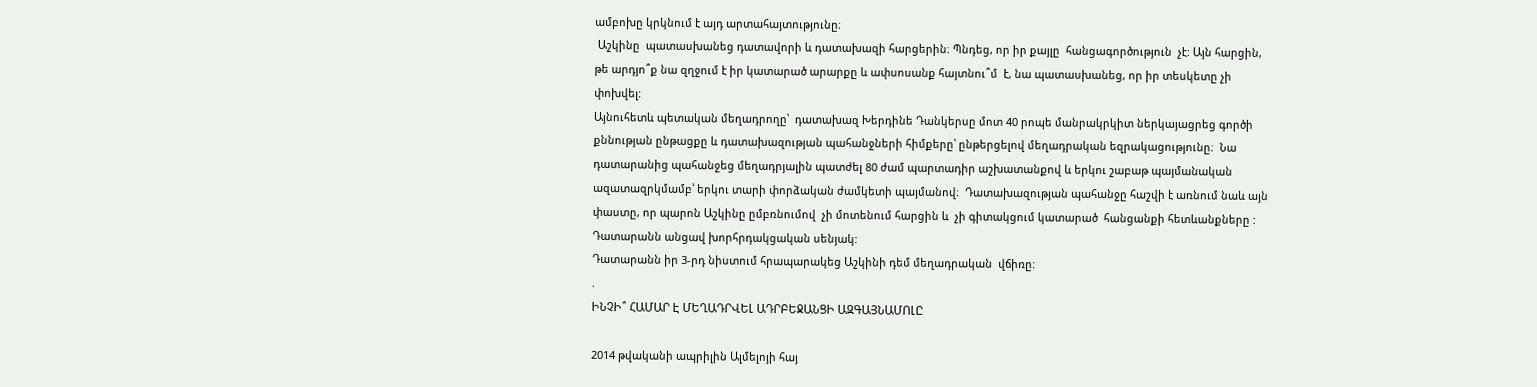ամբոխը կրկնում է այդ արտահայտությունը։
 Աշկինը  պատասխանեց դատավորի և դատախազի հարցերին։ Պնդեց, որ իր քայլը  հանցագործություն  չէ: Այն հարցին, թե արդյո՞ք նա զղջում է իր կատարած արարքը և ափսոսանք հայտնու՞մ  է, նա պատասխանեց, որ իր տեսկետը չի փոխվել:
Այնուհետև պետական մեղադրողը՝  դատախազ Խերդինե Դանկերսը մոտ 40 րոպե մանրակրկիտ ներկայացրեց գործի քննության ընթացքը և դատախազության պահանջների հիմքերը՝ ընթերցելով մեղադրական եզրակացությունը։  Նա դատարանից պահանջեց մեղադրյալին պատժել 80 ժամ պարտադիր աշխատանքով և երկու շաբաթ պայմանական ազատազրկմամբ՝ երկու տարի փորձական ժամկետի պայմանով։  Դատախազության պահանջը հաշվի է առնում նաև այն փաստը, որ պարոն Աշկինը ըմբռնումով  չի մոտենում հարցին և  չի գիտակցում կատարած  հանցանքի հետևանքները :
Դատարանն անցավ խորհրդակցական սենյակ:
Դատարանն իր 3-րդ նիստում հրապարակեց Աշկինի դեմ մեղադրական  վճիռը:
.
ԻՆՉԻ՞ ՀԱՄԱՐ Է ՄԵՂԱԴՐՎԵԼ ԱԴՐԲԵՋԱՆՑԻ ԱԶԳԱՅՆԱՄՈԼԸ

2014 թվականի ապրիլին Ալմելոյի հայ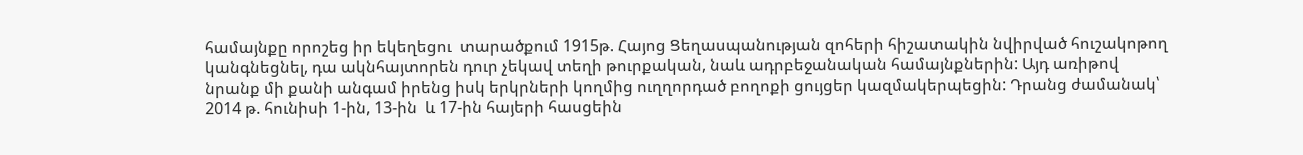համայնքը որոշեց իր եկեղեցու  տարածքում 1915թ. Հայոց Ցեղասպանության զոհերի հիշատակին նվիրված հուշակոթող կանգնեցնել, դա ակնհայտորեն դուր չեկավ տեղի թուրքական, նաև ադրբեջանական համայնքներին: Այդ առիթով նրանք մի քանի անգամ իրենց իսկ երկրների կողմից ուղղորդած բողոքի ցույցեր կազմակերպեցին: Դրանց ժամանակ՝ 2014 թ. հունիսի 1-ին, 13-ին  և 17-ին հայերի հասցեին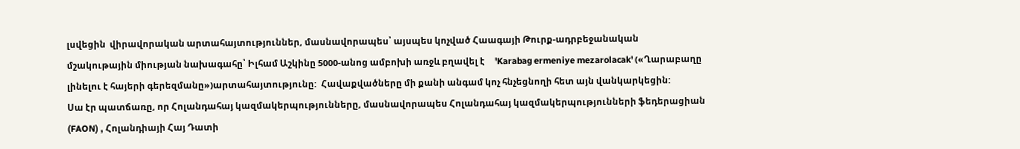լսվեցին  վիրավորական արտահայտություններ, մասնավորապես՝ այսպես կոչված Հաագայի Թուրք-ադրբեջանական մշակութային միության նախագահը՝ Իլհամ Աշկինը 5000-անոց ամբոխի առջև բղավել է     'Karabag ermeniye mezarolacak' («Ղարաբաղը լինելու է հայերի գերեզմանը»)արտահայտությունը:  Հավաքվածները մի քանի անգամ կոչ հնչեցնողի հետ այն վանկարկեցին:
Սա էր պատճառը, որ Հոլանդահայ կազմակերպությունները, մասնավորապես Հոլանդահայ կազմակերպությունների ֆեդերացիան (FAON) , Հոլանդիայի Հայ Դատի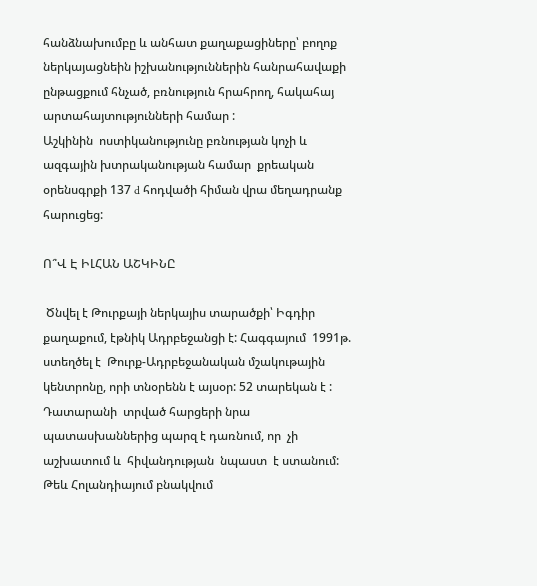հանձնախումբը և անհատ քաղաքացիները՝ բողոք ներկայացնեին իշխանություններին հանրահավաքի ընթացքում հնչած, բռնություն հրահրող, հակահայ արտահայտությունների համար :
Աշկինին  ոստիկանությունը բռնության կոչի և ազգային խտրականության համար  քրեական  օրենսգրքի 137 d հոդվածի հիման վրա մեղադրանք հարուցեց:

Ո՞Վ Է ԻԼՀԱՆ ԱՇԿԻՆԸ

 Ծնվել է Թուրքայի ներկայիս տարածքի՝ Իգդիր քաղաքում, էթնիկ Ադրբեջանցի է: Հագգայում  1991թ. ստեղծել է  Թուրք-Ադրբեջանական մշակութային  կենտրոնը, որի տնօրենն է այսօր: 52 տարեկան է :
Դատարանի  տրված հարցերի նրա պատասխաններից պարզ է դառնում, որ  չի աշխատում և  հիվանդության  նպաստ  է ստանում: Թեև Հոլանդիայում բնակվում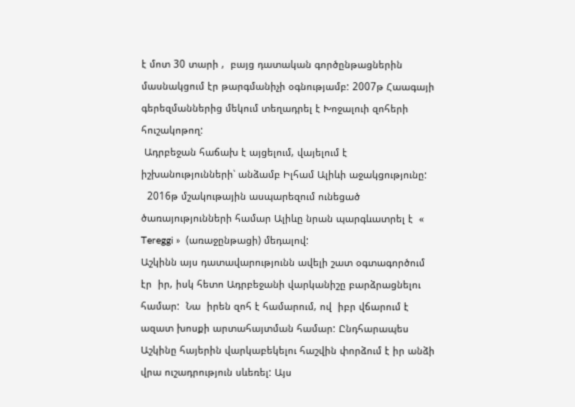է մոտ 30 տարի ,  բայց դատական գործընթացներին  մասնակցում էր թարգմանիչի օգնությամբ: 2007թ Հաագայի գերեզմաններից մեկում տեղադրել է Խոջալուի զոհերի հուշակոթող:
 Ադրբեջան հաճախ է այցելում, վայելում է իշխանությունների՝ անձամբ Իլհամ Ալիևի աջակցությունը:
  2016թ մշակութային ասպարեզում ունեցած ծառայությունների համար Ալիևը նրան պարգևատրել է  « Tereggi »  (առաջընթացի) մեդալով:
Աշկինն այս դատավարությունն ավելի շատ օգտագործում էր  իր, իսկ հետո Ադրբեջանի վարկանիշը բարձրացնելու համար:  Նա  իրեն զոհ է համարում, ով  իբր վճարում է ազատ խոսքի արտահայտման համար: Ընդհարապես Աշկինը հայերին վարկաբեկելու հաշվին փորձում է իր անձի վրա ուշադրություն սևեռել: Այս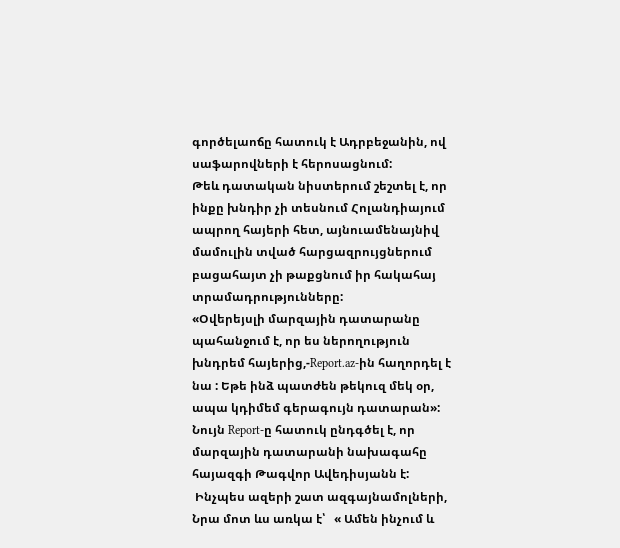գործելաոճը հատուկ է Ադրբեջանին, ով սաֆարովների է հերոսացնում:
Թեև դատական նիստերում շեշտել է, որ ինքը խնդիր չի տեսնում Հոլանդիայում ապրող հայերի հետ, այնուամենայնիվ մամուլին տված հարցազրույցներում բացահայտ չի թաքցնում իր հակահայ տրամադրությունները:
«Օվերեյսլի մարզային դատարանը պահանջում է, որ ես ներողություն խնդրեմ հայերից,-Report.az-ին հաղորդել է նա : Եթե ինձ պատժեն թեկուզ մեկ օր, ապա կդիմեմ գերագույն դատարան»:
Նույն Report-ը հատուկ ընդգծել է, որ  մարզային դատարանի նախագահը հայազգի Թագվոր Ավեդիսյանն է:
 Ինչպես ազերի շատ ազգայնամոլների, Նրա մոտ ևս առկա է՝   « Ամեն ինչում և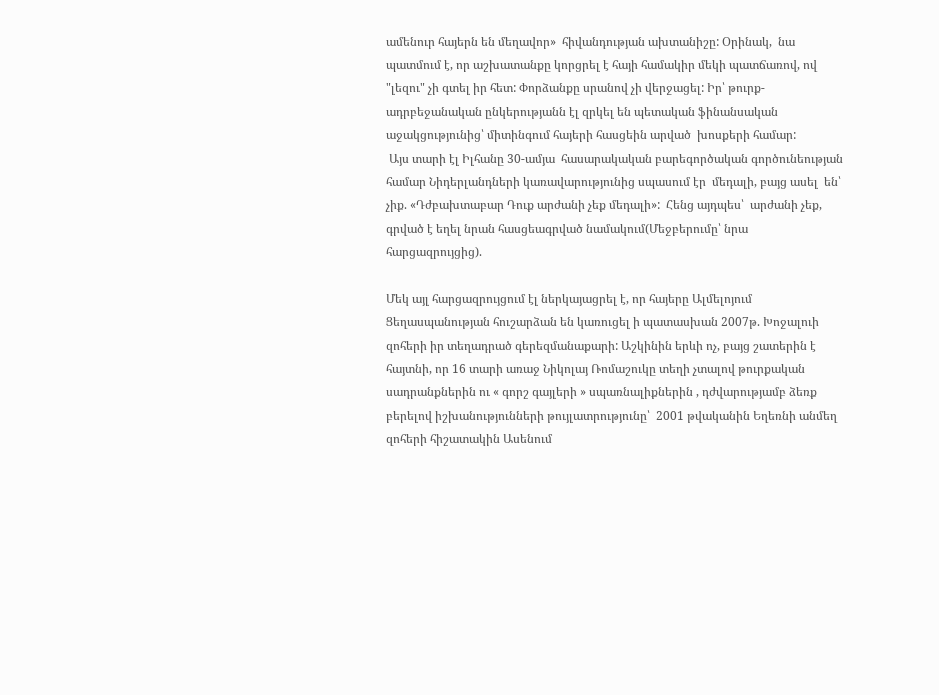ամենուր հայերն են մեղավոր»  հիվանդության ախտանիշը: Օրինակ,  նա պատմում է, որ աշխատանքը կորցրել է հայի համակիր մեկի պատճառով, ով "լեզու" չի գտել իր հետ: Փորձանքը սրանով չի վերջացել: Իր՝ թուրք-ադրբեջանական ընկերությանն էլ զրկել են պետական ֆինանսական աջակցությունից՝ միտինգում հայերի հասցեին արված  խոսքերի համար:
 Այս տարի էլ Իլհանը 30-ամյա  հասարակական բարեգործական գործունեության համար Նիդերլանդների կառավարությունից սպասում էր  մեդալի, բայց ասել  են՝ չիք. «Դժբախտաբար Դուք արժանի չեք մեդալի»:  Հենց այդպես՝  արժանի չեք, գրված է եղել նրան հասցեագրված նամակում(Մեջբերումը՝ նրա հարցազրույցից).

Մեկ այլ հարցազրույցում էլ ներկայացրել է, որ հայերը Ալմելոյում Ցեղասպանության հուշարձան են կառուցել ի պատասխան 2007թ. Խոջալուի զոհերի իր տեղադրած գերեզմանաքարի: Աշկինին երևի ոչ, բայց շատերին է հայտնի, որ 16 տարի առաջ Նիկոլայ Ռոմաշուկը տեղի չտալով թուրքական սադրանքներին ու « գորշ գայլերի » սպառնալիքներին , դժվարությամբ ձեռք բերելով իշխանությունների թույլատրությունը՝  2001 թվականին Եղեռնի անմեղ զոհերի հիշատակին Ասենում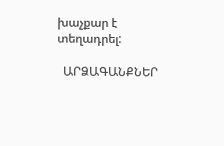խաչքար է տեղադրել:

  ԱՐՁԱԳԱՆՔՆԵՐ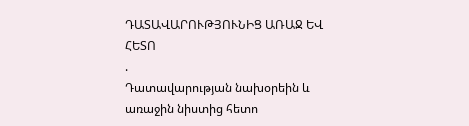ԴԱՏԱՎԱՐՈՒԹՅՈՒՆԻՑ ԱՌԱՋ ԵՎ ՀԵՏՈ
.
Դատավարության նախօրեին և առաջին նիստից հետո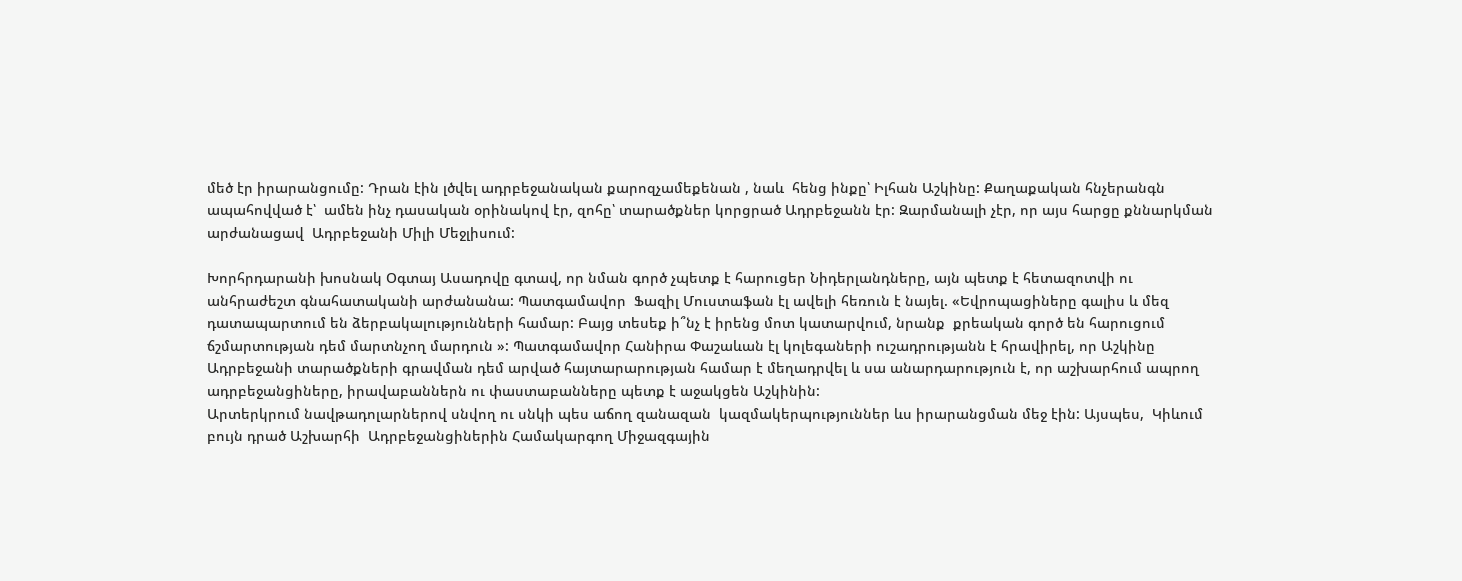մեծ էր իրարանցումը: Դրան էին լծվել ադրբեջանական քարոզչամեքենան , նաև  հենց ինքը՝ Իլհան Աշկինը: Քաղաքական հնչերանգն ապահովված է՝  ամեն ինչ դասական օրինակով էր, զոհը՝ տարածքներ կորցրած Ադրբեջանն էր: Զարմանալի չէր, որ այս հարցը քննարկման արժանացավ  Ադրբեջանի Միլի Մեջլիսում:

Խորհրդարանի խոսնակ Օգտայ Ասադովը գտավ, որ նման գործ չպետք է հարուցեր Նիդերլանդները, այն պետք է հետազոտվի ու անհրաժեշտ գնահատականի արժանանա: Պատգամավոր  Ֆազիլ Մուստաֆան էլ ավելի հեռուն է նայել. «Եվրոպացիները գալիս և մեզ դատապարտում են ձերբակալությունների համար: Բայց տեսեք ի՞նչ է իրենց մոտ կատարվում, նրանք  քրեական գործ են հարուցում ճշմարտության դեմ մարտնչող մարդուն »: Պատգամավոր Հանիրա Փաշաևան էլ կոլեգաների ուշադրությանն է հրավիրել, որ Աշկինը Ադրբեջանի տարածքների գրավման դեմ արված հայտարարության համար է մեղադրվել և սա անարդարություն է, որ աշխարհում ապրող ադրբեջանցիները, իրավաբաններն ու փաստաբանները պետք է աջակցեն Աշկինին:
Արտերկրում նավթադոլարներով սնվող ու սնկի պես աճող զանազան  կազմակերպություններ ևս իրարանցման մեջ էին: Այսպես,  Կիևում բույն դրած Աշխարհի  Ադրբեջանցիներին Համակարգող Միջազգային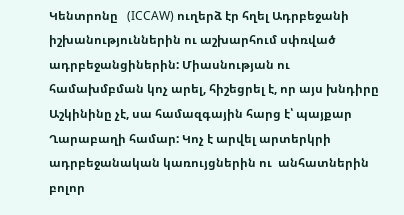Կենտրոնը   (ICCAW) ուղերձ էր հղել Ադրբեջանի իշխանություններին ու աշխարհում սփռված ադրբեջանցիներին: Միասնության ու համախմբման կոչ արել, հիշեցրել է, որ այս խնդիրը Աշկինինը չէ, սա համազգային հարց է՝ պայքար Ղարաբաղի համար: Կոչ է արվել արտերկրի ադրբեջանական կառույցներին ու  անհատներին բոլոր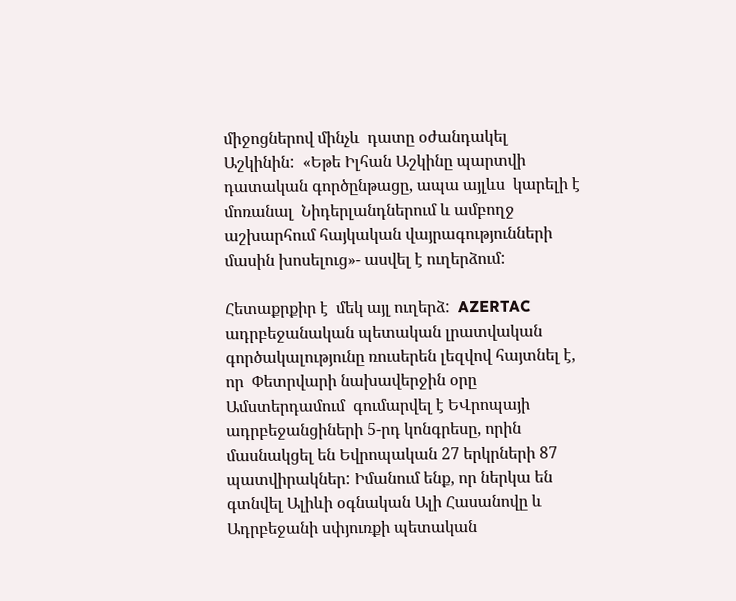միջոցներով մինչև  դատը օժանդակել   Աշկինին:  «Եթե Իլհան Աշկինը պարտվի դատական գործընթացը, ապա այլևս  կարելի է  մոռանալ  Նիդերլանդներում և ամբողջ աշխարհում հայկական վայրագությունների մասին խոսելուց»- ասվել է ուղերձում:

Հետաքրքիր է  մեկ այլ ուղերձ:  AZERTAC ադրբեջանական պետական լրատվական գործակալությունը ռուսերեն լեզվով հայտնել է, որ  Փետրվարի նախավերջին օրը Ամստերդամում  գումարվել է ԵՎրոպայի ադրբեջանցիների 5-րդ կոնգրեսը, որին մասնակցել են Եվրոպական 27 երկրների 87 պատվիրակներ: Իմանում ենք, որ ներկա են գտնվել Ալիևի օգնական Ալի Հասանովը և Ադրբեջանի սփյուռքի պետական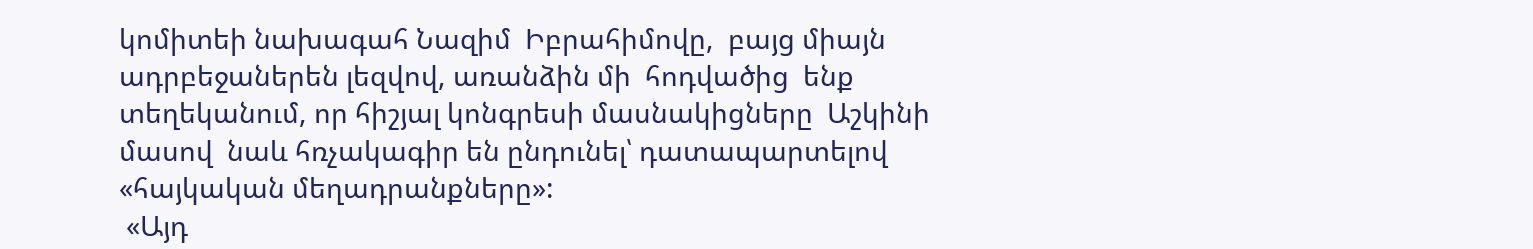կոմիտեի նախագահ Նազիմ  Իբրահիմովը,  բայց միայն ադրբեջաներեն լեզվով, առանձին մի  հոդվածից  ենք տեղեկանում, որ հիշյալ կոնգրեսի մասնակիցները  Աշկինի մասով  նաև հռչակագիր են ընդունել՝ դատապարտելով   «հայկական մեղադրանքները»:
 «Այդ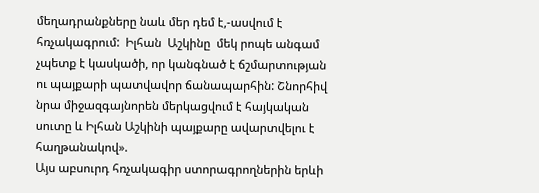մեղադրանքները նաև մեր դեմ է,-ասվում է հռչակագրում:  Իլհան  Աշկինը  մեկ րոպե անգամ չպետք է կասկածի, որ կանգնած է ճշմարտության ու պայքարի պատվավոր ճանապարհին: Շնորհիվ նրա միջազգայնորեն մերկացվում է հայկական սուտը և Իլհան Աշկինի պայքարը ավարտվելու է հաղթանակով».
Այս աբսուրդ հռչակագիր ստորագրողներին երևի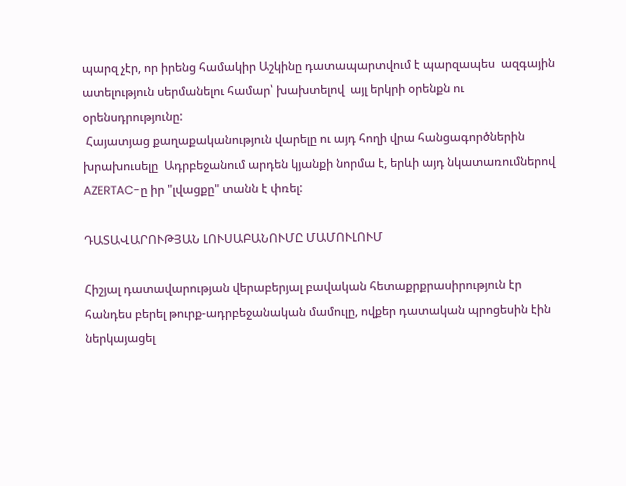պարզ չէր, որ իրենց համակիր Աշկինը դատապարտվում է պարզապես  ազգային ատելություն սերմանելու համար՝ խախտելով  այլ երկրի օրենքն ու օրենսդրությունը:
 Հայատյաց քաղաքականություն վարելը ու այդ հողի վրա հանցագործներին խրախուսելը  Ադրբեջանում արդեն կյանքի նորմա է, երևի այդ նկատառումներով AZERTAC-ը իր "լվացքը" տանն է փռել:

ԴԱՏԱՎԱՐՈՒԹՅԱՆ ԼՈՒՍԱԲԱՆՈՒՄԸ ՄԱՄՈՒԼՈՒՄ

Հիշյալ դատավարության վերաբերյալ բավական հետաքրքրասիրություն էր հանդես բերել թուրք-ադրբեջանական մամուլը, ովքեր դատական պրոցեսին էին ներկայացել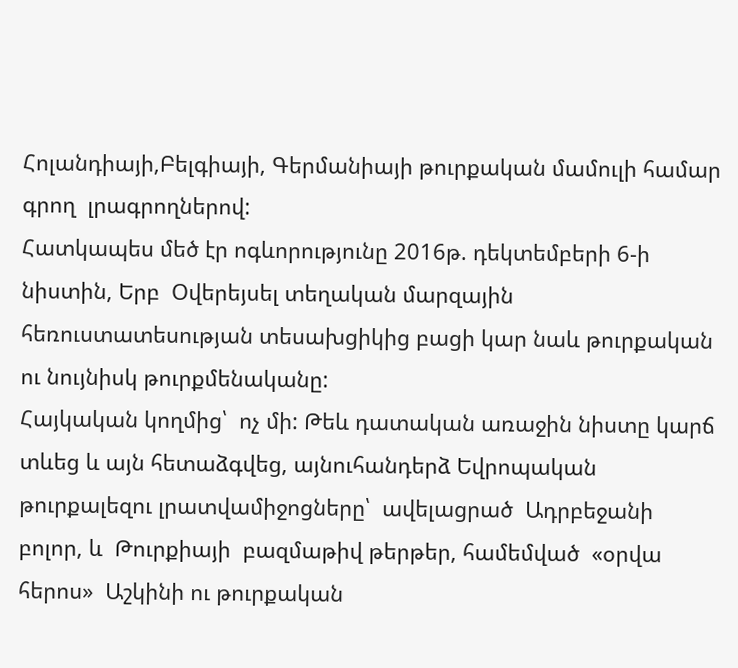Հոլանդիայի,Բելգիայի, Գերմանիայի թուրքական մամուլի համար գրող  լրագրողներով:
Հատկապես մեծ էր ոգևորությունը 2016թ. դեկտեմբերի 6-ի նիստին, Երբ  Օվերեյսել տեղական մարզային հեռուստատեսության տեսախցիկից բացի կար նաև թուրքական ու նույնիսկ թուրքմենականը:
Հայկական կողմից՝  ոչ մի: Թեև դատական առաջին նիստը կարճ տևեց և այն հետաձգվեց, այնուհանդերձ Եվրոպական թուրքալեզու լրատվամիջոցները՝  ավելացրած  Ադրբեջանի բոլոր, և  Թուրքիայի  բազմաթիվ թերթեր, համեմված  «օրվա հերոս»  Աշկինի ու թուրքական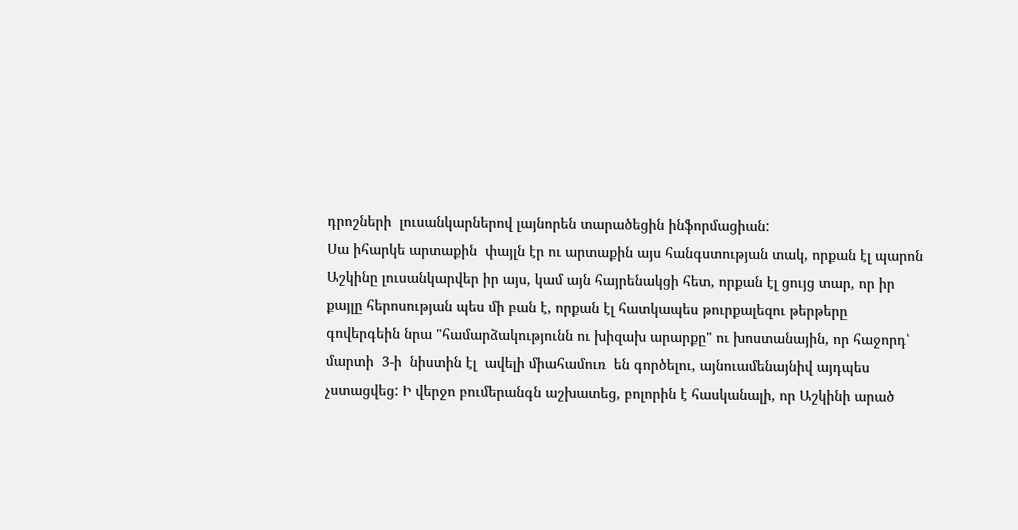դրոշների  լուսանկարներով լայնորեն տարածեցին ինֆորմացիան:
Սա իհարկե արտաքին  փայլն էր ու արտաքին այս հանգստության տակ, որքան էլ պարոն Աշկինը լուսանկարվեր իր այս, կամ այն հայրենակցի հետ, որքան էլ ցույց տար, որ իր քայլը հերոսության պես մի բան է, որքան էլ հատկապես թուրքալեզու թերթերը գովերգեին նրա "համարձակությունն ու խիզախ արարքը" ու խոստանային, որ հաջորդ՝    մարտի  3-ի  նիստին էլ  ավելի միահամուռ  են գործելու, այնուամենայնիվ այդպես չստացվեց: Ի վերջո բումերանգն աշխատեց, բոլորին է հասկանալի, որ Աշկինի արած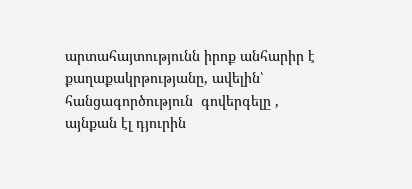արտահայտությունն իրոք անհարիր է քաղաքակրթությանը, ավելին՝  հանցագործություն  գովերգելը , այնքան էլ դյուրին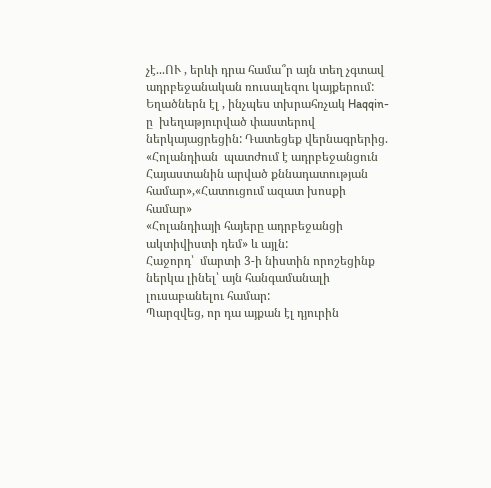չէ...ՈՒ , երևի դրա համա՞ր այն տեղ չգտավ ադրբեջանական ռուսալեզու կայքերում: Եղածներն էլ , ինչպես տխրահռչակ Haqqin-ը  խեղաթյուրված փաստերով ներկայացրեցին: Դատեցեք վերնագրերից. «Հոլանդիան  պատժում է ադրբեջանցուն Հայաստանին արված քննադատության համար»,«Հատուցում ազատ խոսքի համար»
«Հոլանդիայի հայերը ադրբեջանցի ակտիվիստի դեմ» և այլն:
Հաջորդ՝  մարտի 3-ի նիստին որոշեցինք ներկա լինել՝ այն հանգամանալի լուսաբանելու համար:
Պարզվեց, որ դա այքան էլ դյուրին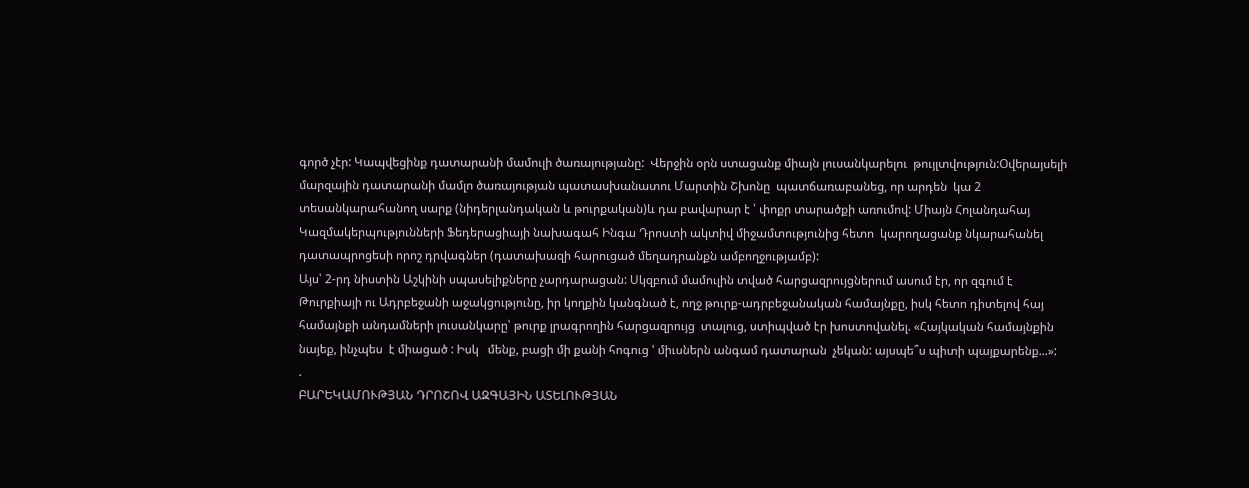գործ չէր: Կապվեցինք դատարանի մամուլի ծառայությանը:  Վերջին օրն ստացանք միայն լուսանկարելու  թույլտվություն:Օվերայսելի մարզային դատարանի մամլո ծառայության պատասխանատու Մարտին Շխոնը  պատճառաբանեց, որ արդեն  կա 2 տեսանկարահանող սարք (նիդերլանդական և թուրքական)և դա բավարար է ՝ փոքր տարածքի առումով: Միայն Հոլանդահայ Կազմակերպությունների Ֆեդերացիայի նախագահ Ինգա Դրոստի ակտիվ միջամտությունից հետո  կարողացանք նկարահանել դատապրոցեսի որոշ դրվագներ (դատախազի հարուցած մեղադրանքն ամբողջությամբ):
Այս՝ 2-րդ նիստին Աշկինի սպասելիքները չարդարացան: Սկզբում մամուլին տված հարցազրույցներում ասում էր, որ զգում է Թուրքիայի ու Ադրբեջանի աջակցությունը, իր կողքին կանգնած է, ողջ թուրք-ադրբեջանական համայնքը, իսկ հետո դիտելով հայ համայնքի անդամների լուսանկարը՝ թուրք լրագրողին հարցազրույց  տալուց, ստիպված էր խոստովանել. «Հայկական համայնքին նայեք, ինչպես  է միացած : Իսկ   մենք, բացի մի քանի հոգուց ' միւսներն անգամ դատարան  չեկան: այսպե՞ս պիտի պայքարենք...»:
.
ԲԱՐԵԿԱՄՈՒԹՅԱՆ ԴՐՈՇՈՎ ԱԶԳԱՅԻՆ ԱՏԵԼՈՒԹՅԱՆ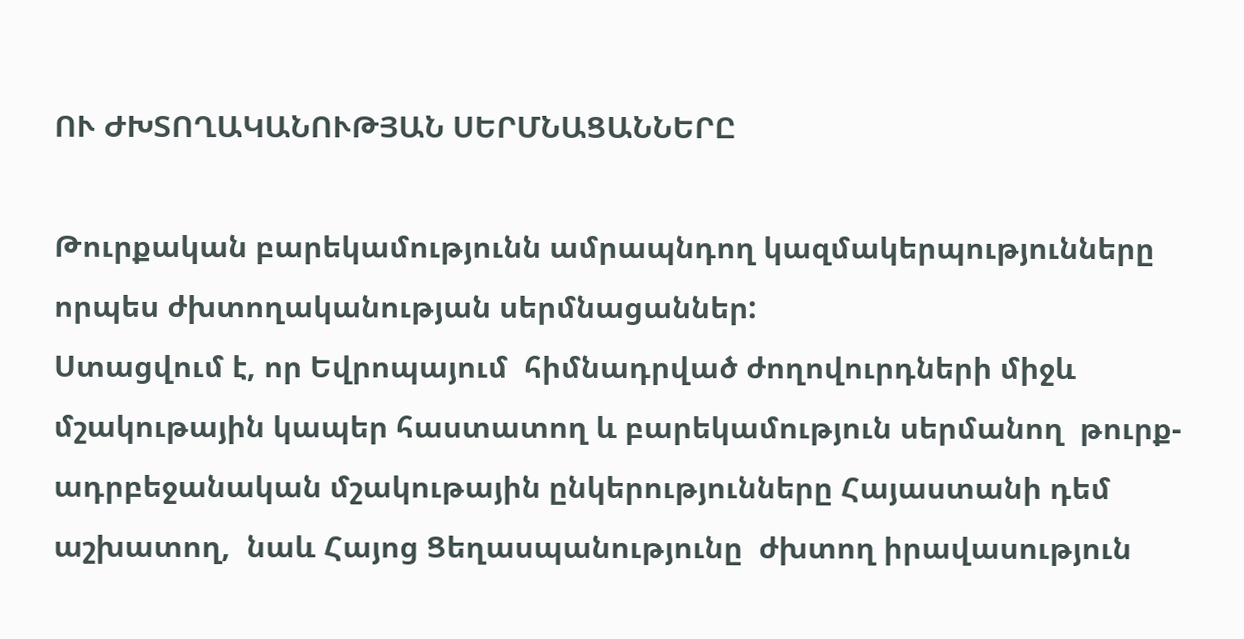ՈՒ ԺԽՏՈՂԱԿԱՆՈՒԹՅԱՆ ՍԵՐՄՆԱՑԱՆՆԵՐԸ

Թուրքական բարեկամությունն ամրապնդող կազմակերպությունները որպես ժխտողականության սերմնացաններ:
Ստացվում է, որ Եվրոպայում  հիմնադրված ժողովուրդների միջև մշակութային կապեր հաստատող և բարեկամություն սերմանող  թուրք-ադրբեջանական մշակութային ընկերությունները Հայաստանի դեմ աշխատող,  նաև Հայոց Ցեղասպանությունը  ժխտող իրավասություն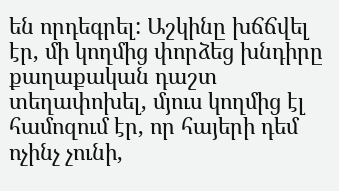են որդեգրել: Աշկինը խճճվել էր, մի կողմից փորձեց խնդիրը քաղաքական դաշտ տեղափոխել, մյուս կողմից էլ  համոզում էր, որ հայերի դեմ ոչինչ չունի,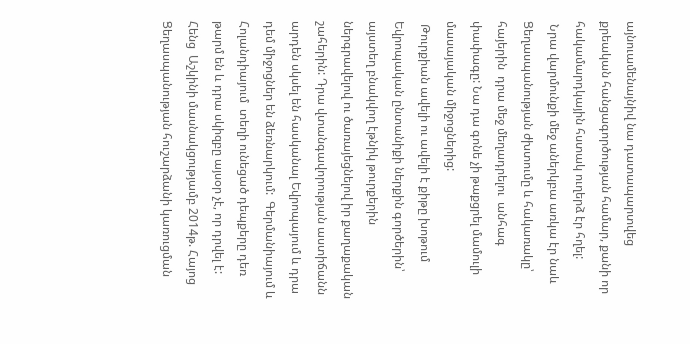այնուամենայնիվ նա դատապարտվեց  քրեական հանցագործության համար, քանի որ հակամարդկային հստակ ուղերձ էր հղել:
 Նրա վարմունքի մեջ աներկբա առկա էր նաև Ցեղասպանության ժխտումը և հակառակը՝ հայերին  դրա մեջ մեղադրելու  անհագ փափագը: Նա դա գոնե չի թաքցրել մամուլի մասայական միջոցներից:
 Թուրքիան ավելի ու ավելի է քիթը խոթում Եվրոպական ընտանիքի ներքին գործերին՝ այստեղ բնակվող էթնիկ թուրքերին ներգրավելով ու ծառայեցնելով իր քաղաքական շահերին: Դրա վտանգավորության աստիճանն արդեն սկսել են հասկանալ Եվրոպայում և դրա դեմ միջոցներ են ձեռնարկում:  Գերմանիայում և Հոլանդիայում  տեղի ունեցած դեպքերը դեռ թարմ են և դրա սկիզբը այսօր չէ, որ դրվել է:
Հենց  Աշկինի մասնակցությամբ 2014թ. Հայոց Ցեղասպանության հուշարձանի կառուցման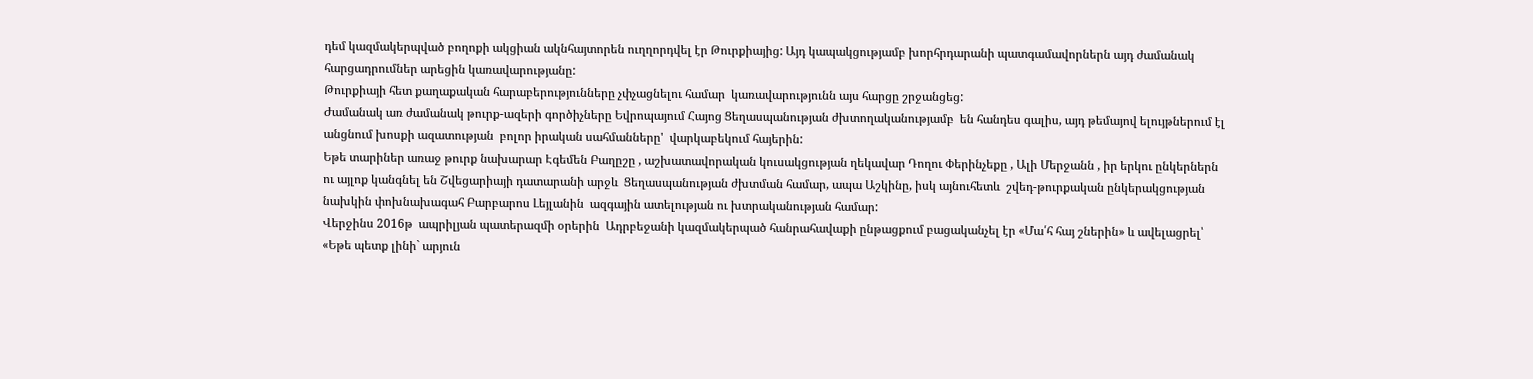դեմ կազմակերպված բողոքի ակցիան ակնհայտորեն ուղղորդվել էր Թուրքիայից: Այդ կապակցությամբ խորհրդարանի պատգամավորներն այդ ժամանակ հարցադրումներ արեցին կառավարությանը:
Թուրքիայի հետ քաղաքական հարաբերությունները չփչացնելու համար  կառավարությունն այս հարցը շրջանցեց:
Ժամանակ առ ժամանակ թուրք-ազերի գործիչները Եվրոպայում Հայոց Ցեղասպանության ժխտողականությամբ  են հանդես գալիս, այդ թեմայով ելույթներում էլ անցնում խոսքի ազատության  բոլոր իրական սահմանները'  վարկաբեկում հայերին:
Եթե տարիներ առաջ թուրք նախարար Էգեմեն Բաղըշը , աշխատավորական կուսակցության ղեկավար Դողու Փերինչեքը , Ալի Մերջանն , իր երկու ընկերներն ու այլոք կանգնել են Շվեցարիայի դատարանի արջև  Ցեղասպանության ժխտման համար, ապա Աշկինը, իսկ այնուհետև  շվեդ-թուրքական ընկերակցության նախկին փոխնախագահ Բարբարոս Լեյլանին  ազգային ատելության ու խտրականության համար:
Վերջինս 2016թ  ապրիլյան պատերազմի օրերին  Ադրբեջանի կազմակերպած հանրահավաքի ընթացքում բացականչել էր «Մա՛հ հայ շներին» և ավելացրել՝ «Եթե պետք լինի` արյուն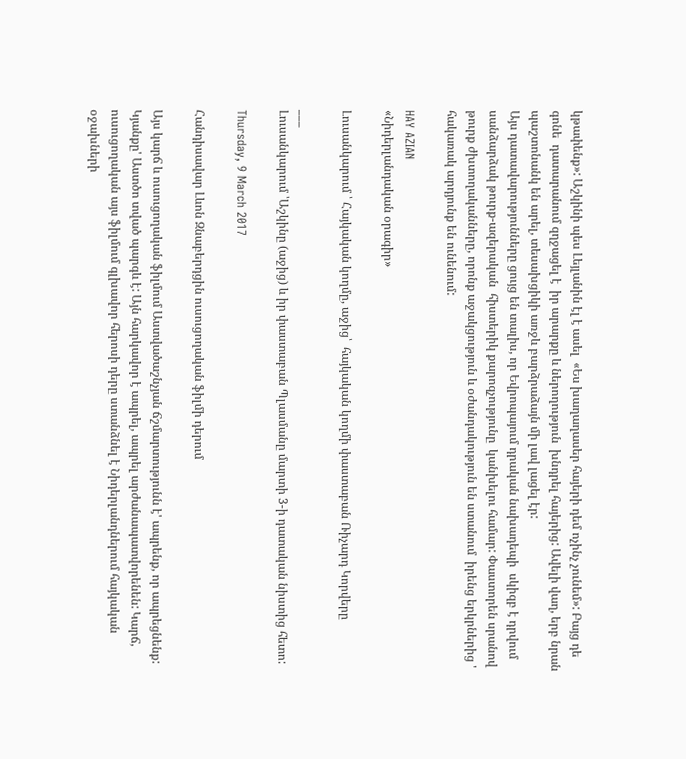կթափենք»: Աշկինի պես Լեյլանին էլ է ասել  «Ես խաղաղասեր հայերի դեմ ոչինչ չունեմ»: Բայց դե գոնե  դատարանում զղջացել է  իր արարքը և ներողություն  խնդրել հայերից: Ավելի վաղ, երբ նրան պաշտոնանկ են արել, տեսախցիկի առջև բարձրաձայն մի լավ լացել էր:
Այս դատավարությունները ցույց են տալիս, որ Եվրոպայում դրական նախադեպի  սկիզբ է դրվում սանձարձակ թուրք-ազերական  հիստերիկ քարոզչությունը  կանխելու համար: Փաստորեն սրանով թուրք ժխտողականները, որոնք աջակցություն և օժանդակություն են ստանում  իրենց երկրներից ' հակառակ արդյունք են ունենում:

HAY AZIAN
«Նիդերլանդական օրագիր»

Լուսանկարում ՝ Հայկական կողմը, աջից՝  հայկական կողմի փաստաբան Ռիչարդ Կորվերը

___
Լուսանկարում ՝Աշկինը (աջից) և իր փաստաբան Պլասմանը մարտի 3-ի դատական նիստից հետո:

Thursday, 9 March 2017

Հանդիսավար Լևոն Զնաբերդցին ուսուցողական ֆիլմի դերում

Այս կարճ և ուսուցողական ֆիլմում Աստվածաշնչյան ճշմարտությունն է' ապրենք, որ ապրեցնենք: Կյանքը' Աստծո տված պարգև է: Այն հարկավոր է ապրել, ապրել արժանապատվորենեն: Կարճ, ուսուցողական այս ֆիլմում գլխավոր հերոսի դերը ստանձնել է Նիդերլանդներում հայկական օջախների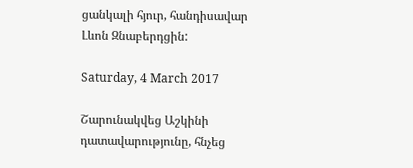ցանկալի հյուր, հանդիսավար Լևոն Զնաբերդցին:

Saturday, 4 March 2017

Շարունակվեց Աշկինի դատավարությունը, հնչեց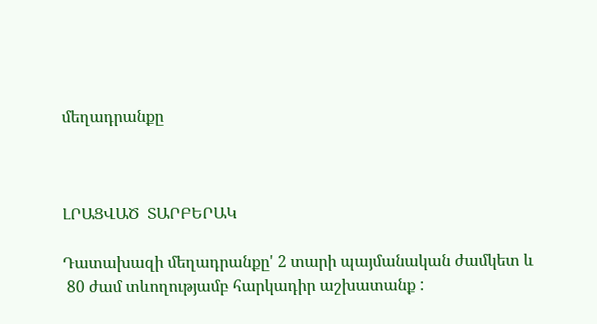մեղադրանքը



ԼՐԱՑՎԱԾ  ՏԱՐԲԵՐԱԿ

Դատախազի մեղադրանքը' 2 տարի պայմանական ժամկետ և
 80 ժամ տևողությամբ հարկադիր աշխատանք :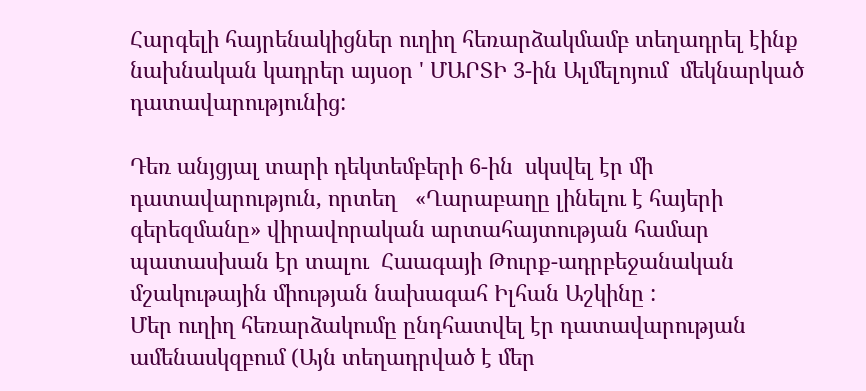Հարգելի հայրենակիցներ ուղիղ հեռարձակմամբ տեղադրել էինք նախնական կադրեր այսօր ' ՄԱՐՏԻ 3-ին Ալմելոյում  մեկնարկած դատավարությունից:

Դեռ անյցյալ տարի դեկտեմբերի 6-ին  սկսվել էր մի  դատավարություն, որտեղ   «Ղարաբաղը լինելու է հայերի գերեզմանը» վիրավորական արտահայտության համար պատասխան էր տալու  Հաագայի Թուրք-ադրբեջանական մշակութային միության նախագահ Իլհան Աշկինը :
Մեր ուղիղ հեռարձակումը ընդհատվել էր դատավարության ամենասկզբում (Այն տեղադրված է մեր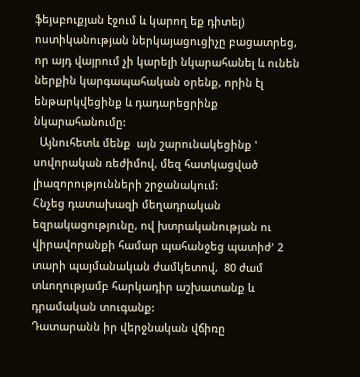ֆեյսբուքյան էջում և կարող եք դիտել) ոստիկանության ներկայացուցիչը բացատրեց, որ այդ վայրում չի կարելի նկարահանել և ունեն ներքին կարգապահական օրենք, որին էլ ենթարկվեցինք և դադարեցրինք նկարահանումը:
  Այնուհետև մենք  այն շարունակեցինք ' սովորական ռեժիմով, մեզ հատկացված լիազորությունների շրջանակում:
Հնչեց դատախազի մեղադրական եզրակացությունը, ով խտրականության ու վիրավորանքի համար պահանջեց պատիժ' 2 տարի պայմանական ժամկետով,  80 ժամ տևողությամբ հարկադիր աշխատանք և  դրամական տուգանք:
Դատարանն իր վերջնական վճիռը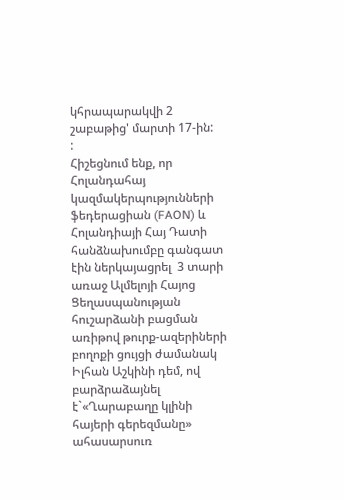կհրապարակվի 2 շաբաթից' մարտի 17-ին:
:
Հիշեցնում ենք, որ Հոլանդահայ կազմակերպությունների ֆեդերացիան (FAON) և Հոլանդիայի Հայ Դատի հանձնախումբը գանգատ էին ներկայացրել  3 տարի առաջ Ալմելոյի Հայոց Ցեղասպանության հուշարձանի բացման առիթով թուրք-ազերիների բողոքի ցույցի ժամանակ Իլհան Աշկինի դեմ, ով բարձրաձայնել է`«Ղարաբաղը կլինի հայերի գերեզմանը» ահասարսուռ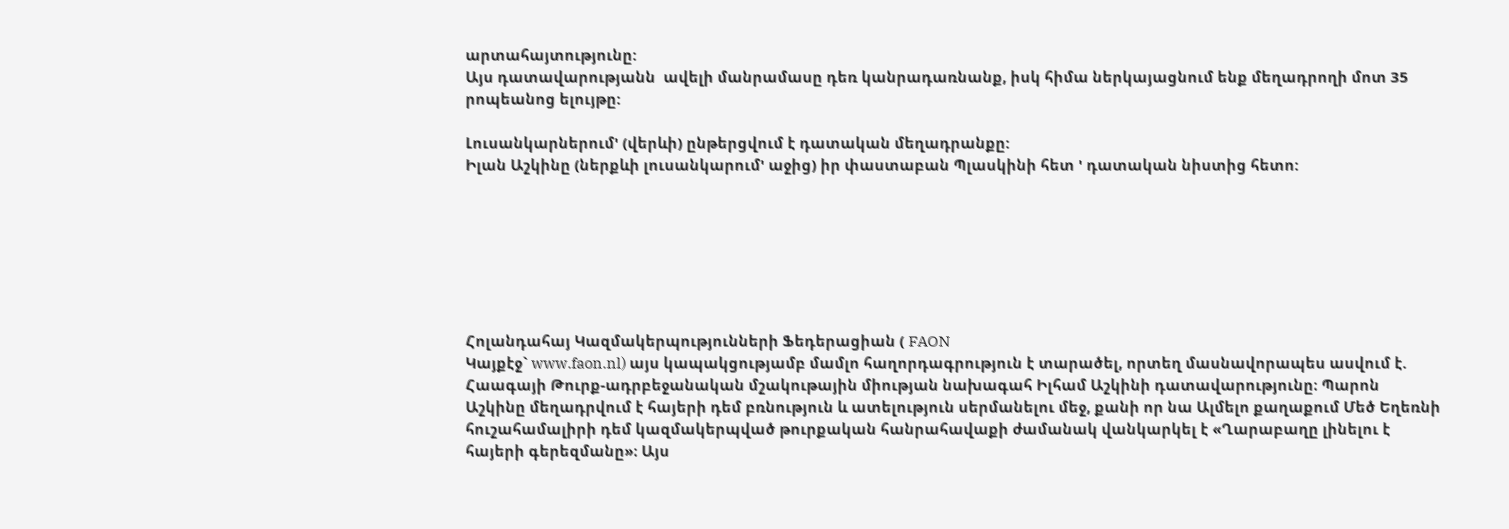արտահայտությունը:
Այս դատավարությանն  ավելի մանրամասը դեռ կանրադառնանք, իսկ հիմա ներկայացնում ենք մեղադրողի մոտ 35 րոպեանոց ելույթը:

Լուսանկարներում' (վերևի) ընթերցվում է դատական մեղադրանքը:
Իլան Աշկինը (ներքևի լուսանկարում' աջից) իր փաստաբան Պլասկինի հետ ' դատական նիստից հետո:







Հոլանդահայ Կազմակերպությունների Ֆեդերացիան ( FAON
Կայքէջ` www.faon.nl) այս կապակցությամբ մամլո հաղորդագրություն է տարածել, որտեղ մասնավորապես ասվում է.
Հաագայի Թուրք-ադրբեջանական մշակութային միության նախագահ Իլհամ Աշկինի դատավարությունը։ Պարոն Աշկինը մեղադրվում է հայերի դեմ բռնություն և ատելություն սերմանելու մեջ, քանի որ նա Ալմելո քաղաքում Մեծ Եղեռնի հուշահամալիրի դեմ կազմակերպված թուրքական հանրահավաքի ժամանակ վանկարկել է «Ղարաբաղը լինելու է հայերի գերեզմանը»։ Այս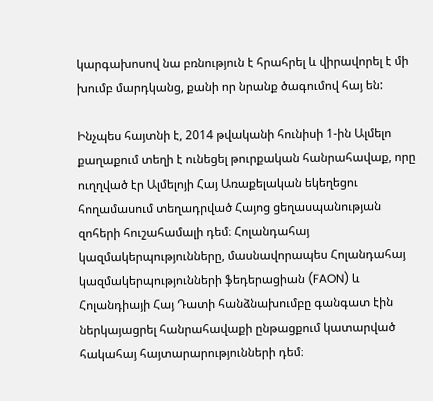կարգախոսով նա բռնություն է հրահրել և վիրավորել է մի խումբ մարդկանց, քանի որ նրանք ծագումով հայ են:

Ինչպես հայտնի է, 2014 թվականի հունիսի 1-ին Ալմելո քաղաքում տեղի է ունեցել թուրքական հանրահավաք, որը ուղղված էր Ալմելոյի Հայ Առաքելական եկեղեցու հողամասում տեղադրված Հայոց ցեղասպանության զոհերի հուշահամալի դեմ։ Հոլանդահայ կազմակերպությունները, մասնավորապես Հոլանդահայ կազմակերպությունների ֆեդերացիան (FAON) և Հոլանդիայի Հայ Դատի հանձնախումբը գանգատ էին ներկայացրել հանրահավաքի ընթացքում կատարված հակահայ հայտարարությունների դեմ։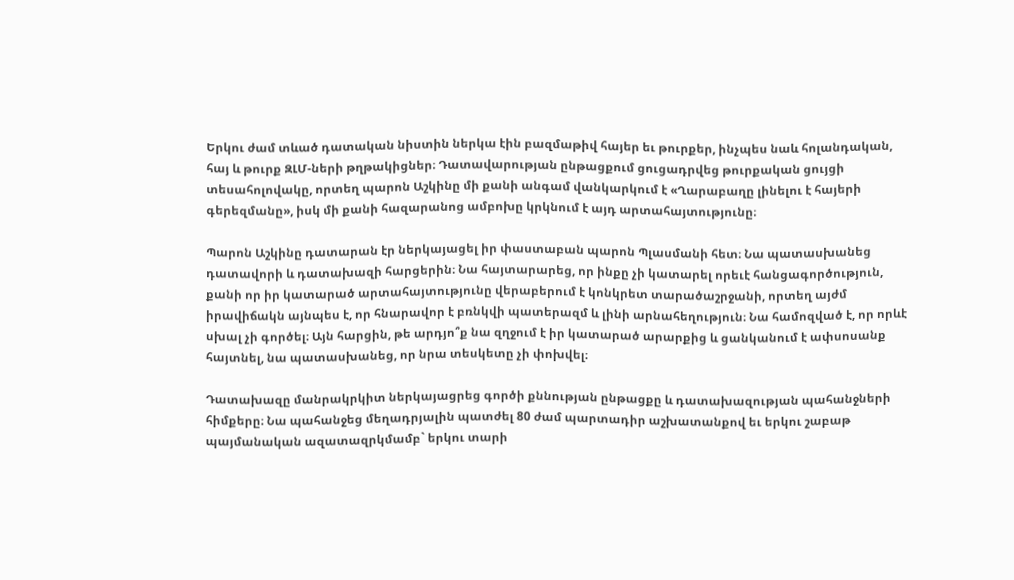Երկու ժամ տևած դատական նիստին ներկա էին բազմաթիվ հայեր եւ թուրքեր, ինչպես նաև հոլանդական, հայ և թուրք ԶԼՄ-ների թղթակիցներ։ Դատավարության ընթացքում ցուցադրվեց թուրքական ցույցի տեսահոլովակը, որտեղ պարոն Աշկինը մի քանի անգամ վանկարկում է «Ղարաբաղը լինելու է հայերի գերեզմանը», իսկ մի քանի հազարանոց ամբոխը կրկնում է այդ արտահայտությունը։

Պարոն Աշկինը դատարան էր ներկայացել իր փաստաբան պարոն Պլասմանի հետ։ Նա պատասխանեց դատավորի և դատախազի հարցերին։ Նա հայտարարեց, որ ինքը չի կատարել որեւէ հանցագործություն, քանի որ իր կատարած արտահայտությունը վերաբերում է կոնկրետ տարածաշրջանի, որտեղ այժմ իրավիճակն այնպես է, որ հնարավոր է բռնկվի պատերազմ և լինի արնահեղություն։ Նա համոզված է, որ որևէ սխալ չի գործել։ Այն հարցին, թե արդյո՞ք նա զղջում է իր կատարած արարքից և ցանկանում է ափսոսանք հայտնել, նա պատասխանեց, որ նրա տեսկետը չի փոխվել։

Դատախազը մանրակրկիտ ներկայացրեց գործի քննության ընթացքը և դատախազության պահանջների հիմքերը։ Նա պահանջեց մեղադրյալին պատժել 80 ժամ պարտադիր աշխատանքով եւ երկու շաբաթ պայմանական ազատազրկմամբ` երկու տարի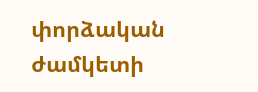փորձական ժամկետի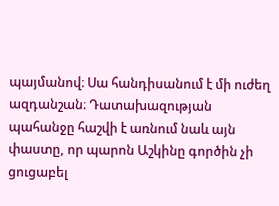պայմանով։ Սա հանդիսանում է մի ուժեղ ազդանշան։ Դատախազության պահանջը հաշվի է առնում նաև այն փաստը, որ պարոն Աշկինը գործին չի ցուցաբել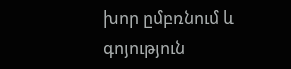խոր ըմբռնում և գոյություն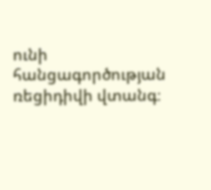ունի հանցագործության ռեցիդիվի վտանգ։